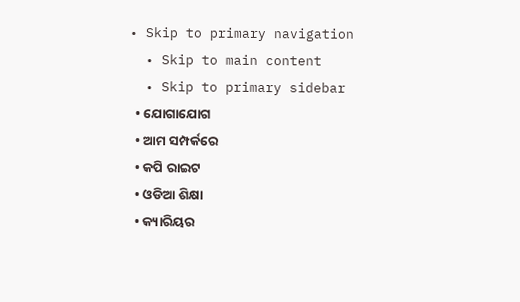• Skip to primary navigation
  • Skip to main content
  • Skip to primary sidebar
  • ଯୋଗାଯୋଗ
  • ଆମ ସମ୍ପର୍କରେ
  • କପି ରାଇଟ
  • ଓଡିଆ ଶିକ୍ଷା
  • କ୍ୟାରିୟର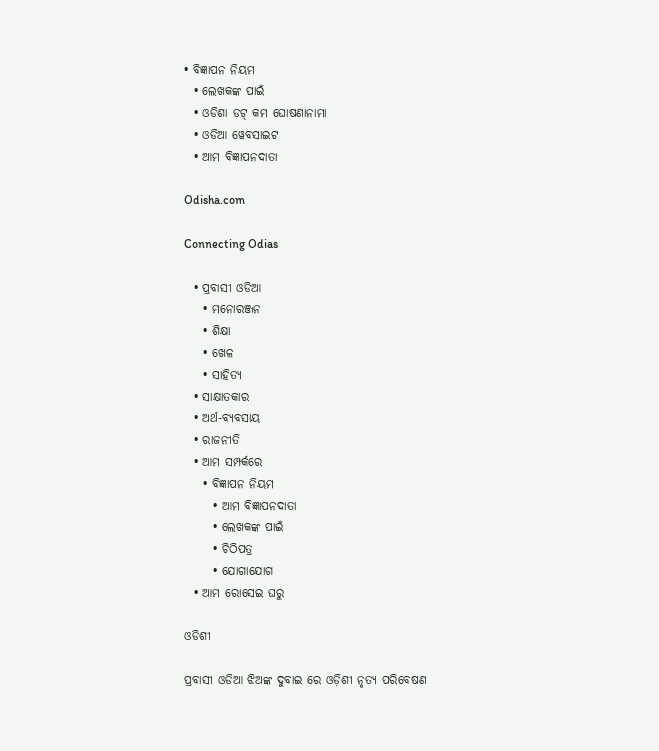• ବିଜ୍ଞାପନ ନିୟମ
  • ଲେଖକଙ୍କ ପାଇଁ
  • ଓଡିଶା ଡଟ୍ କମ ଘୋଷଣାନାମା
  • ଓଡିଆ ୱେବସାଇଟ
  • ଆମ ବିଜ୍ଞାପନଦାତା

Odisha.com

Connecting Odias

  • ପ୍ରବାସୀ ଓଡିଆ
    • ମନୋରଞ୍ଜନ
    • ଶିକ୍ଷା
    • ଖେଳ
    • ସାହିତ୍ୟ
  • ସାକ୍ଷାତକାର
  • ଅର୍ଥ-ବ୍ୟବସାୟ
  • ରାଜନୀତି
  • ଆମ ସମ୍ପର୍କରେ
    • ବିଜ୍ଞାପନ ନିୟମ
      • ଆମ ବିଜ୍ଞାପନଦାତା
      • ଲେଖକଙ୍କ ପାଇଁ
      • ଚିଠିପତ୍ର
      • ଯୋଗାଯୋଗ
  • ଆମ ରୋସେଇ ଘରୁ

ଓଡିଶୀ

ପ୍ରବାସୀ ଓଡିଆ ଝିଅଙ୍କ ଦୁବାଇ ରେ ଓଡ଼ିଶୀ ନୃତ୍ୟ ପରିବେଷଣ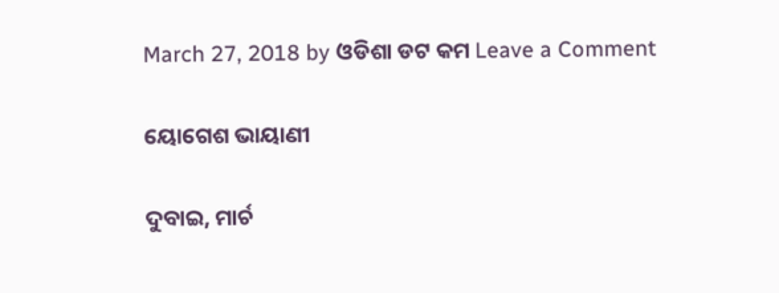March 27, 2018 by ଓଡିଶା ଡଟ କମ Leave a Comment

ୟୋଗେଶ ଭାୟାଣୀ

ଦୁବାଇ, ମାର୍ଚ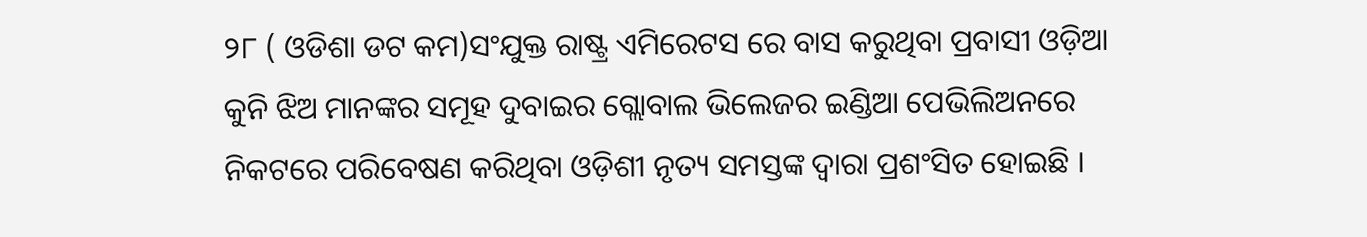୨୮ ( ଓଡିଶା ଡଟ କମ)ସଂଯୁକ୍ତ ରାଷ୍ଟ୍ର ଏମିରେଟସ ରେ ବାସ କରୁଥିବା ପ୍ରବାସୀ ଓଡ଼ିଆ କୁନି ଝିଅ ମାନଙ୍କର ସମୂହ ଦୁବାଇର ଗ୍ଲୋବାଲ ଭିଲେଜର ଇଣ୍ଡିଆ ପେଭିଲିଅନରେ ନିକଟରେ ପରିବେଷଣ କରିଥିବା ଓଡ଼ିଶୀ ନୃତ୍ୟ ସମସ୍ତଙ୍କ ଦ୍ଵାରା ପ୍ରଶଂସିତ ହୋଇଛି ।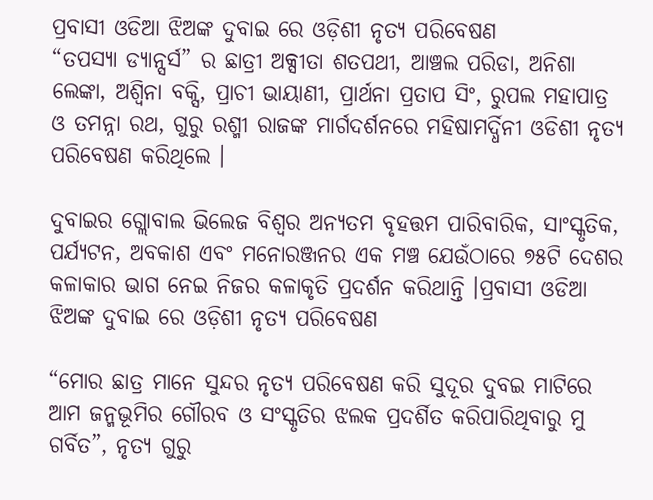ପ୍ରବାସୀ ଓଡିଆ ଝିଅଙ୍କ ଦୁବାଇ ରେ ଓଡ଼ିଶୀ ନୃତ୍ୟ ପରିବେଷଣ
“ତପସ୍ୟା ଡ୍ୟାନ୍ସର୍ସ” ର ଛାତ୍ରୀ ଅକ୍ସୀତା ଶତପଥୀ, ଆଞ୍ଚଲ ପରିଡା, ଅନିଶା ଲେଙ୍କା, ଅଶ୍ଵିନା ବକ୍ସି, ପ୍ରାଚୀ ଭାୟାଣୀ, ପ୍ରାର୍ଥନା ପ୍ରତାପ ସିଂ, ରୁପଲ ମହାପାତ୍ର ଓ ତମନ୍ନା ରଥ, ଗୁରୁ ରଶ୍ମୀ ରାଜଙ୍କ ମାର୍ଗଦର୍ଶନରେ ମହିଷାମର୍ଦ୍ଧିନୀ ଓଡିଶୀ ନୃତ୍ୟ ପରିବେଷଣ କରିଥିଲେ ।

ଦୁବାଇର ଗ୍ଲୋବାଲ ଭିଲେଜ ବିଶ୍ୱର ଅନ୍ୟତମ ବୃହତ୍ତମ ପାରିବାରିକ, ସାଂସ୍କୃତିକ, ପର୍ଯ୍ୟଟନ, ଅବକାଶ ଏବଂ ମନୋରଞ୍ଜନର ଏକ ମଞ୍ଚ ଯେଉଁଠାରେ ୭୫ଟି ଦେଶର କଳାକାର ଭାଗ ନେଇ ନିଜର କଳାକୃତି ପ୍ରଦର୍ଶନ କରିଥାନ୍ତି ।ପ୍ରବାସୀ ଓଡିଆ ଝିଅଙ୍କ ଦୁବାଇ ରେ ଓଡ଼ିଶୀ ନୃତ୍ୟ ପରିବେଷଣ

“ମୋର ଛାତ୍ର ମାନେ ସୁନ୍ଦର ନୃତ୍ୟ ପରିବେଷଣ କରି ସୁଦୂର ଦୁବଇ ମାଟିରେ ଆମ ଜନ୍ମଭୂମିର ଗୌରବ ଓ ସଂସ୍କୃତିର ଝଲକ ପ୍ରଦର୍ଶିତ କରିପାରିଥିବାରୁ ମୁ ଗର୍ବିତ”, ନୃତ୍ୟ ଗୁରୁ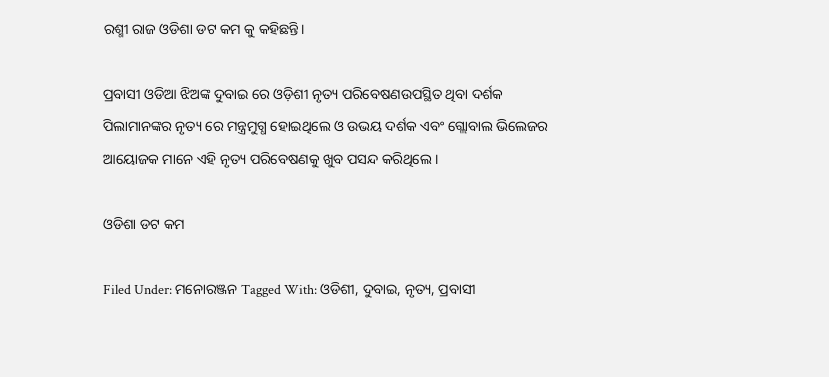ରଶ୍ମୀ ରାଜ ଓଡିଶା ଡଟ କମ କୁ କହିଛନ୍ତି।

ପ୍ରବାସୀ ଓଡିଆ ଝିଅଙ୍କ ଦୁବାଇ ରେ ଓଡ଼ିଶୀ ନୃତ୍ୟ ପରିବେଷଣଉପସ୍ଥିତ ଥିବା ଦର୍ଶକ ପିଲାମାନଙ୍କର ନୃତ୍ୟ ରେ ମନ୍ତ୍ରମୁଗ୍ଧ ହୋଇଥିଲେ ଓ ଉଭୟ ଦର୍ଶକ ଏବଂ ଗ୍ଲୋବାଲ ଭିଲେଜର ଆୟୋଜକ ମାନେ ଏହି ନୃତ୍ୟ ପରିବେଷଣକୁ ଖୁବ ପସନ୍ଦ କରିଥିଲେ ।

ଓଡିଶା ଡଟ କମ

Filed Under: ମନୋରଞ୍ଜନ Tagged With: ଓଡିଶୀ, ଦୁବାଇ, ନୃତ୍ୟ, ପ୍ରବାସୀ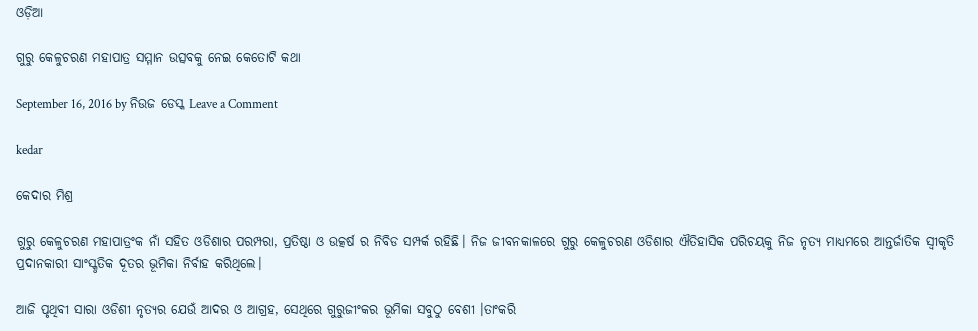ଓଡ଼ିଆ

ଗୁରୁ କେଳୁଚରଣ ମହାପାତ୍ର ସମ୍ମାନ ଉତ୍ସବକୁ ନେଇ କେତୋଟି କଥା

September 16, 2016 by ନିଉଜ ଡେସ୍କ Leave a Comment

kedar

କେଦାର ମିଶ୍ର

ଗୁରୁ କେଳୁଚରଣ ମହାପାତ୍ରଂକ ନାଁ ସହିତ ଓଡିଶାର ପରମ୍ପରା, ପ୍ରତିଷ୍ଠା ଓ ଉତ୍କର୍ଷ ର ନିବିଡ ସମ୍ପର୍କ ରହିଛି। ନିଜ ଜୀବନକାଳରେ ଗୁରୁ କେଳୁଚରଣ ଓଡିଶାର ଐତିହାସିକ ପରିଚୟକୁ ନିଜ ନୃତ୍ୟ ମାଧ୍ୟମରେ ଆନ୍ତର୍ଜାତିକ ସ୍ଵୀକୃତି ପ୍ରଦାନକାରୀ ସାଂସ୍କୃତିକ ଦୂତର ଭୂମିକା ନିର୍ବାହ କରିଥିଲେ।

ଆଜି ପୃଥିବୀ ସାରା ଓଡିଶୀ ନୃତ୍ୟର ଯେଉଁ ଆଦର ଓ ଆଗ୍ରହ, ସେଥିରେ ଗୁରୁଜୀଂକର ଭୂମିକା ସବୁଠୁ ବେଶୀ ।ତାଂକରି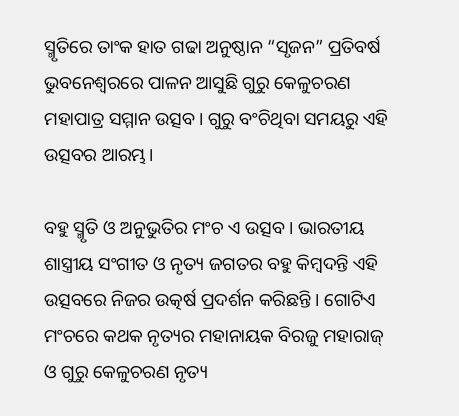ସ୍ମୃତିରେ ତାଂକ ହାତ ଗଢା ଅନୁଷ୍ଠାନ “ସୃଜନ” ପ୍ରତିବର୍ଷ ଭୁବନେଶ୍ଵରରେ ପାଳନ ଆସୁଛି ଗୁରୁ କେଳୁଚରଣ ମହାପାତ୍ର ସମ୍ମାନ ଉତ୍ସବ। ଗୁରୁ ବଂଚିଥିବା ସମୟରୁ ଏହି ଉତ୍ସବର ଆରମ୍ଭ।

ବହୁ ସ୍ମୃତି ଓ ଅନୁଭୁତିର ମଂଚ ଏ ଉତ୍ସବ । ଭାରତୀୟ ଶାସ୍ତ୍ରୀୟ ସଂଗୀତ ଓ ନୃତ୍ୟ ଜଗତର ବହୁ କିମ୍ବଦନ୍ତି ଏହି ଉତ୍ସବରେ ନିଜର ଉତ୍କର୍ଷ ପ୍ରଦର୍ଶନ କରିଛନ୍ତି । ଗୋଟିଏ ମଂଚରେ କଥକ ନୃତ୍ୟର ମହାନାୟକ ବିରଜୁ ମହାରାଜ୍ ଓ ଗୁରୁ କେଳୁଚରଣ ନୃତ୍ୟ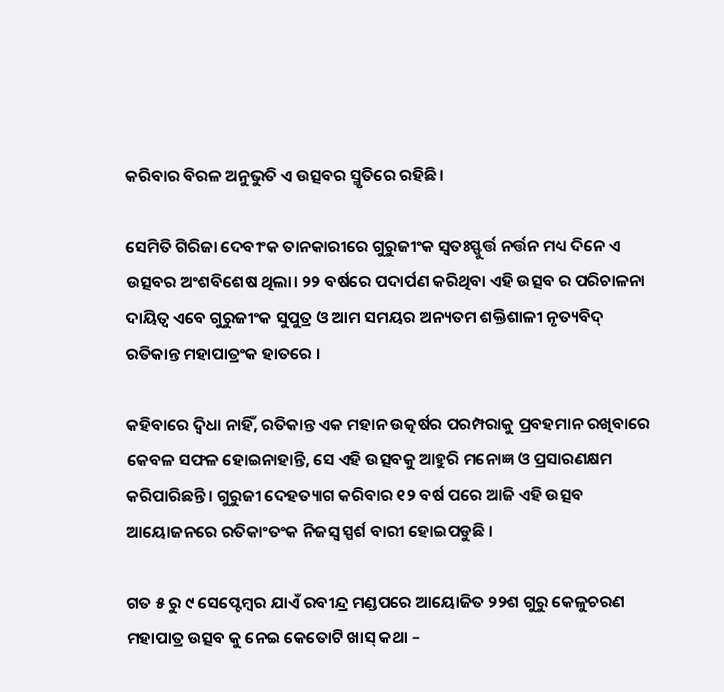କରିବାର ବିରଳ ଅନୁଭୁତି ଏ ଉତ୍ସବର ସ୍ମୃତିରେ ରହିଛି।

ସେମିତି ଗିରିଜା ଦେବୀଂକ ତାନକାରୀରେ ଗୁରୁଜୀଂକ ସ୍ଵତଃସ୍ଫୁର୍ତ୍ତ ନର୍ତ୍ତନ ମଧ୍ୟ ଦିନେ ଏ ଉତ୍ସବର ଅଂଶବିଶେଷ ଥିଲା। ୨୨ ବର୍ଷରେ ପଦାର୍ପଣ କରିଥିବା ଏହି ଉତ୍ସବ ର ପରିଚାଳନା ଦାୟିତ୍ବ ଏବେ ଗୁରୁଜୀଂକ ସୁପୁତ୍ର ଓ ଆମ ସମୟର ଅନ୍ୟତମ ଶକ୍ତିଶାଳୀ ନୃତ୍ୟବିଦ୍ ରତିକାନ୍ତ ମହାପାତ୍ରଂକ ହାତରେ ।

କହିବାରେ ଦ୍ବିଧା ନାହିଁ, ରତିକାନ୍ତ ଏକ ମହାନ ଉତ୍କର୍ଷର ପରମ୍ପରାକୁ ପ୍ରବହମାନ ରଖିବାରେ କେବଳ ସଫଳ ହୋଇନାହାନ୍ତି, ସେ ଏହି ଉତ୍ସବକୁ ଆହୁରି ମନୋଜ୍ଞ ଓ ପ୍ରସାରଣକ୍ଷମ କରିପାରିଛନ୍ତି । ଗୁରୁଜୀ ଦେହତ୍ୟାଗ କରିବାର ୧୨ ବର୍ଷ ପରେ ଆଜି ଏହି ଉତ୍ସବ ଆୟୋଜନରେ ରତିକାଂତଂକ ନିଜସ୍ଵ ସ୍ପର୍ଶ ବାରୀ ହୋଇପଡୁଛି ।

ଗତ ୫ ରୁ ୯ ସେପ୍ଟେମ୍ବର ଯାଏଁ ରବୀନ୍ଦ୍ର ମଣ୍ଡପରେ ଆୟୋଜିତ ୨୨ଶ ଗୁରୁ କେଳୁଚରଣ ମହାପାତ୍ର ଉତ୍ସବ କୁ ନେଇ କେତୋଟି ଖାସ୍ କଥା –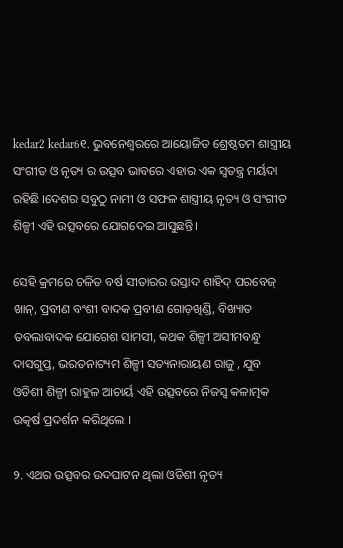kedar2 kedar6୧. ଭୁବନେଶ୍ବରରେ ଆୟୋଜିତ ଶ୍ରେଷ୍ଠତମ ଶାସ୍ତ୍ରୀୟ ସଂଗୀତ ଓ ନୃତ୍ୟ ର ଉତ୍ସବ ଭାବରେ ଏହାର ଏକ ସ୍ଵତନ୍ତ୍ର ମର୍ୟଦା ରହିଛି ।ଦେଶର ସବୁଠୁ ନାମୀ ଓ ସଫଳ ଶାସ୍ତ୍ରୀୟ ନୃତ୍ୟ ଓ ସଂଗୀତ ଶିଳ୍ପୀ ଏହି ଉତ୍ସବରେ ଯୋଗଦେଇ ଆସୁଛନ୍ତି।

ସେହି କ୍ରମରେ ଚଳିତ ବର୍ଷ ସୀତାରର ଉସ୍ତାଦ ଶାହିଦ୍ ପରବେଜ୍ ଖାନ୍, ପ୍ରବୀଣ ବଂଶୀ ବାଦକ ପ୍ରବୀଣ ଗୋଡ଼ଖିଣ୍ଡି, ବିଖ୍ୟାତ ତବଲାବାଦକ ଯୋଗେଶ ସାମସୀ, କଥକ ଶିଳ୍ପୀ ଅସୀମବନ୍ଧୁ ଦାସଗୁପ୍ତ, ଭରତନାଟ୍ୟମ ଶିଳ୍ପୀ ସତ୍ୟନାରାୟଣ ରାଜୁ , ଯୁବ ଓଡିଶୀ ଶିଳ୍ପୀ ରାହୁଳ ଆଚାର୍ୟ ଏହି ଉତ୍ସବରେ ନିଜସ୍ଵ କଳାତ୍ମକ ଉତ୍କର୍ଷ ପ୍ରଦର୍ଶନ କରିଥିଲେ ।

୨. ଏଥର ଉତ୍ସବର ଉଦଘାଟନ ଥିଲା ଓଡିଶୀ ନୃତ୍ୟ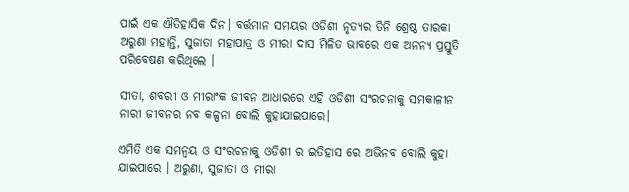ପାଇଁ ଏକ ଐତିହାସିକ ଦିନ। ବର୍ତ୍ତମାନ ସମୟର ଓଡିଶୀ ନୃତ୍ୟର ତିନି ଶ୍ରେଷ୍ଠ ତାରକା ଅରୁଣା ମହାନ୍ତି, ସୁଜାତା ମହାପାତ୍ର ଓ ମୀରା ଦାସ ମିଳିତ ଭାବରେ ଏକ ଅନନ୍ୟ ପ୍ରସ୍ତୁତି ପରିବେଷଣ କରିଥିଲେ ।

ସୀତା, ଶବରୀ ଓ ମୀରାଂକ ଜୀବନ ଆଧାରରେ ଏହି ଓଡିଶୀ ସଂରଚନାକୁ ସମକାଳୀନ ନାରୀ ଜୀବନର ନବ କଳ୍ପନା ବୋଲି କୁହାଯାଇପାରେ।

ଏମିତି ଏକ ସମନ୍ଵୟ ଓ ସଂରଚନାକୁ ଓଡିଶୀ ର ଇତିହାସ ରେ ଅଭିନବ ବୋଲି କୁହା ଯାଇପାରେ । ଅରୁଣା, ସୁଜାତା ଓ ମୀରା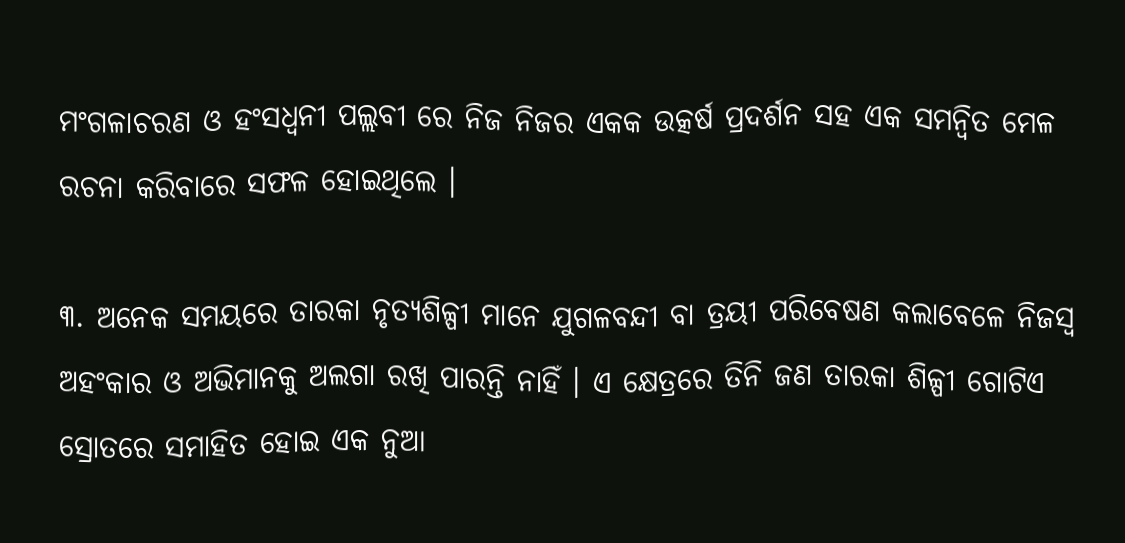ମଂଗଳାଚରଣ ଓ ହଂସଧ୍ବନୀ ପଲ୍ଲବୀ ରେ ନିଜ ନିଜର ଏକକ ଉତ୍କର୍ଷ ପ୍ରଦର୍ଶନ ସହ ଏକ ସମନ୍ୱିତ ମେଳ ରଚନା କରିବାରେ ସଫଳ ହୋଇଥିଲେ ।

୩. ଅନେକ ସମୟରେ ତାରକା ନୃତ୍ୟଶିଳ୍ପୀ ମାନେ ଯୁଗଳବନ୍ଦୀ ବା ତ୍ରୟୀ ପରିବେଷଣ କଲାବେଳେ ନିଜସ୍ଵ ଅହଂକାର ଓ ଅଭିମାନକୁ ଅଲଗା ରଖି ପାରନ୍ତି ନାହିଁ । ଏ କ୍ଷେତ୍ରରେ ତିନି ଜଣ ତାରକା ଶିଳ୍ପୀ ଗୋଟିଏ ସ୍ରୋତରେ ସମାହିତ ହୋଇ ଏକ ନୁଆ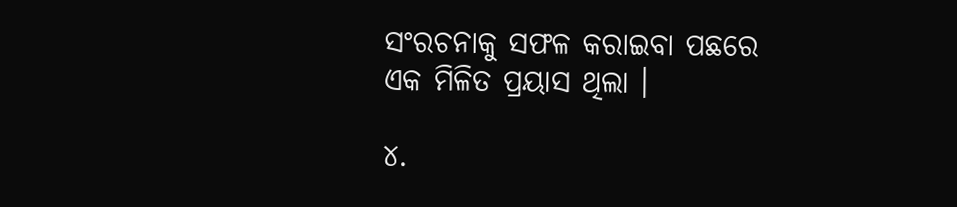ସଂରଚନାକୁ ସଫଳ କରାଇବା ପଛରେ ଏକ ମିଳିତ ପ୍ରୟାସ ଥିଲା ।

୪.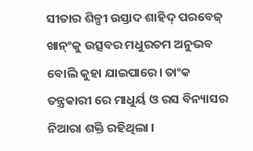ସୀତାର ଶିଳ୍ପୀ ଉସ୍ତାଦ ଶାହିଦ୍ ପରବେଜ୍ ଖାନ୍ଂକୁ ଉତ୍ସବର ମଧୁରତମ ଅନୁଭବ ବୋଲି କୁହା ଯାଇପାରେ। ତାଂକ ତନ୍ତ୍ରକାରୀ ରେ ମାଧୁର୍ୟ ଓ ରସ ବିନ୍ୟାସର ନିଆରା ଶକ୍ତି ରହିଥିଲା ।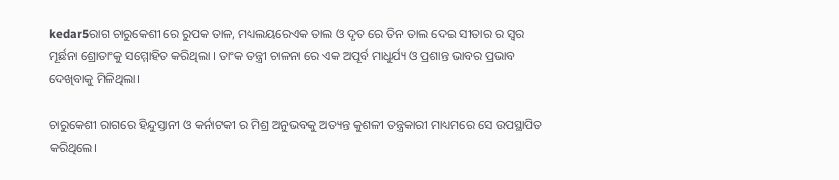kedar5ରାଗ ଚାରୁକେଶୀ ରେ ରୁପକ ତାଳ, ମଧ୍ୟଲୟରେଏକ ତାଲ ଓ ଦୃତ ରେ ତିନ ତାଲ ଦେଇ ସୀତାର ର ସ୍ଵର ମୂର୍ଛନା ଶ୍ରୋତାଂକୁ ସମ୍ମୋହିତ କରିଥିଲା । ତାଂକ ତନ୍ତ୍ରୀ ଚାଳନା ରେ ଏକ ଅପୂର୍ବ ମାଧୁର୍ଯ୍ୟ ଓ ପ୍ରଶାନ୍ତ ଭାବର ପ୍ରଭାବ ଦେଖିବାକୁ ମିଳିଥିଲା।

ଚାରୁକେଶୀ ରାଗରେ ହିନ୍ଦୁସ୍ତାନୀ ଓ କର୍ନାଟକୀ ର ମିଶ୍ର ଅନୁଭବକୁ ଅତ୍ୟନ୍ତ କୁଶଳୀ ତନ୍ତ୍ରକାରୀ ମାଧ୍ୟମରେ ସେ ଉପସ୍ଥାପିତ କରିଥିଲେ।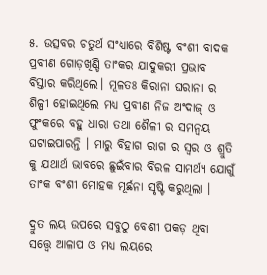୫. ଉତ୍ସବର ଚତୁର୍ଥ ସଂଧ୍ୟାରେ ବିଶିଷ୍ଟ ବଂଶୀ ବାଦକ ପ୍ରବୀଣ ଗୋଡ଼ଖିଣ୍ଡି ତାଂକର ଯାଦୁକରୀ ପ୍ରଭାବ ବିସ୍ତାର କରିଥିଲେ। ମୂଳତଃ କିରାନା ଘରାନା ର ଶିଳ୍ପୀ ହୋଇଥିଲେ ମଧ୍ୟ ପ୍ରବୀଣ ନିଜ ଅଂଦାଜ୍ ଓ ଫୁଂକରେ ବହୁ ଧାରା ତଥା ଶୈଳୀ ର ସମନ୍ଵୟ ଘଟାଇପାରନ୍ତି । ମାରୁ ବିହାଗ ରାଗ ର ସ୍ଵର ଓ ଶ୍ରୁତି କୁ ଯଥାର୍ଥ ଭାବରେ ଛୁଇଁବାର ବିରଳ ସାମର୍ଥ୍ୟ ଯୋଗୁଁ ତାଂକ ବଂଶୀ ମୋହକ ମୂର୍ଛନା ସୃଷ୍ଟି କରୁଥିଲା ।

ଦ୍ରୁତ ଲୟ ଉପରେ ସବୁଠୁ ବେଶୀ ପକଡ଼ ଥିବା ସତ୍ତ୍ୱେ ଆଳାପ ଓ ମଧ୍ୟ ଲୟରେ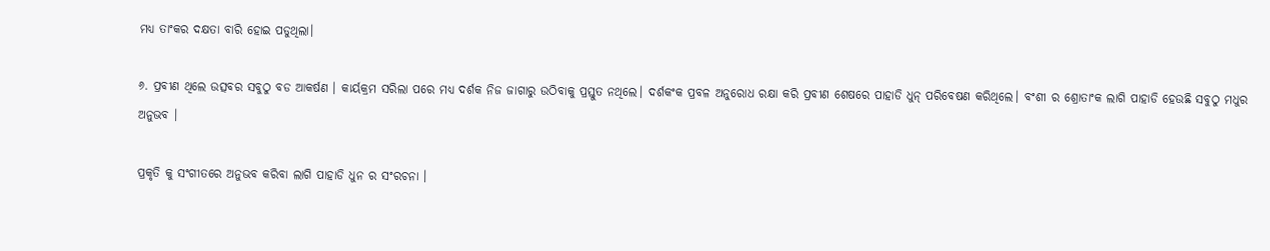ମଧ୍ୟ ତାଂକର ଦକ୍ଷତା ବାରି ହୋଇ ପଡୁଥିଲା।

୬. ପ୍ରବୀଣ ଥିଲେ ଉତ୍ସବର ସବୁଠୁ ବଡ ଆକର୍ଷଣ । କାର୍ୟକ୍ରମ ସରିଲା ପରେ ମଧ୍ୟ ଦର୍ଶକ ନିଜ ଜାଗାରୁ ଉଠିବାକୁ ପ୍ରସ୍ତୁତ ନଥିଲେ। ଦର୍ଶକଂକ ପ୍ରବଳ ଅନୁରୋଧ ରକ୍ଷା କରି ପ୍ରବୀଣ ଶେଷରେ ପାହାଡି ଧୁନ୍ ପରିବେଷଣ କରିଥିଲେ। ବଂଶୀ ର ଶ୍ରୋତାଂକ ଲାଗି ପାହାଡି ହେଉଛି ସବୁଠୁ ମଧୁର ଅନୁଭବ ।

ପ୍ରକୃତି କୁ ସଂଗୀତରେ ଅନୁଭବ କରିବା ଲାଗି ପାହାଡି ଧୁନ ର ସଂରଚନା ।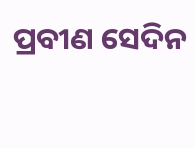ପ୍ରବୀଣ ସେଦିନ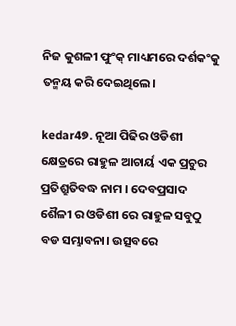ନିଜ କୁଶଳୀ ଫୁଂକ୍ ମାଧ୍ୟମରେ ଦର୍ଶକଂକୁ ତନ୍ମୟ କରି ଦେଇଥିଲେ।

kedar4୭. ନୂଆ ପିଢିର ଓଡିଶୀ କ୍ଷେତ୍ରରେ ରାହୁଳ ଆଚାର୍ୟ ଏକ ପ୍ରଚୁର ପ୍ରତିଶ୍ରୁତିବଦ୍ଧ ନାମ । ଦେବପ୍ରସାଦ ଶୈଳୀ ର ଓଡିଶୀ ରେ ରାହୁଳ ସବୁଠୁ ବଡ ସମ୍ଭାବନା। ଉତ୍ସବରେ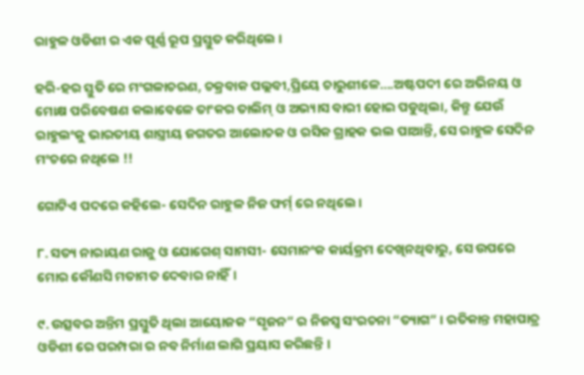ରାହୁଳ ଓଡିଶୀ ର ଏକ ପୂର୍ଣ୍ଣ ରୂପ ପ୍ରସ୍ତୁତ କରିଥିଲେ ।

ହରି-ହର ସ୍ତୁତି ରେ ମଂଗଳାଚରଣ, ଚକ୍ରବାକ ପଲ୍ଲବୀ,ପ୍ରିୟେ ଚାରୁଶୀଳେ….ଅଷ୍ଟପଦୀ ରେ ଅଭିନୟ ଓ ମୋକ୍ଷ ପରିବେଷଣ କଲାବେଳେ ତାଂକର ତାଲିମ୍ ଓ ଅଭ୍ୟାସ ବାରୀ ହୋଇ ପଡୁଥିଲା, କିନ୍ତୁ ଯେଉଁ ରାହୁଲଂକୁ ଭାରତୀୟ ଶାସ୍ତ୍ରୀୟ ଜଗତର ଆଲୋଚକ ଓ ରସିକ ଗ୍ରାହକ ଭଲ ପାଆନ୍ତି, ସେ ରାହୁଳ ସେଦିନ ମଂଚରେ ନଥିଲେ !!

ଗୋଟିଏ ପଦରେ କହିଲେ- ସେଦିନ ରାହୁଳ ନିଜ ଫର୍ମ୍ ରେ ନଥିଲେ।

୮. ସତ୍ୟ ନାରାୟଣ ରାଜୁ ଓ ଯୋଗେଶ୍ ସାମସୀ- ସେମାନଂକ କାର୍ୟକ୍ରମ ଦେଖିନଥିବାରୁ, ସେ ଉପରେ ମୋର କୌଣସି ମତାମତ ଦେବାର ନାହିଁ।

୯. ଉତ୍ସବର ଅନ୍ତିମ ପ୍ରସ୍ତୁତି ଥିଲା ଆୟୋଜକ “ସୃଜନ” ର ନିଜସ୍ଵ ସଂରଚନା “ତ୍ୟାଗ” । ରତିକାନ୍ତ ମହାପାତ୍ର ଓଡିଶୀ ରେ ପରମ୍ପରା ର ନବ ନିର୍ମାଣ ଲାଗି ପ୍ରୟାସ କରିଛନ୍ତି ।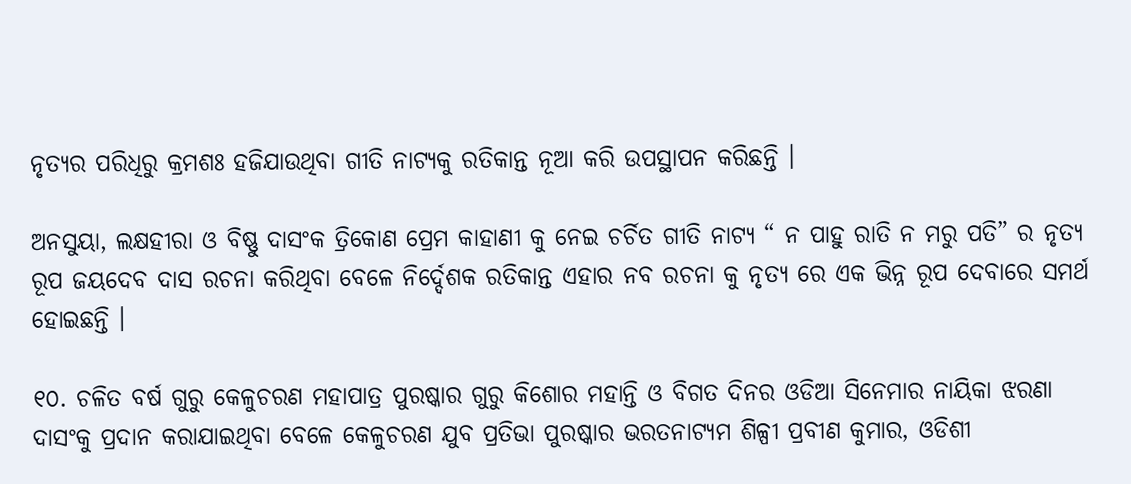ନୃତ୍ୟର ପରିଧିରୁ କ୍ରମଶଃ ହଜିଯାଉଥିବା ଗୀତି ନାଟ୍ୟକୁ ରତିକାନ୍ତ ନୂଆ କରି ଉପସ୍ଥାପନ କରିଛନ୍ତି ।

ଅନସୁୟା, ଲକ୍ଷହୀରା ଓ ବିଷ୍ଣୁ ଦାସଂକ ତ୍ରିକୋଣ ପ୍ରେମ କାହାଣୀ କୁ ନେଇ ଚର୍ଚିତ ଗୀତି ନାଟ୍ୟ “ ନ ପାହୁ ରାତି ନ ମରୁ ପତି” ର ନୃତ୍ୟ ରୂପ ଜୟଦେବ ଦାସ ରଚନା କରିଥିବା ବେଳେ ନିର୍ଦ୍ଦେଶକ ରତିକାନ୍ତ ଏହାର ନବ ରଚନା କୁ ନୃତ୍ୟ ରେ ଏକ ଭିନ୍ନ ରୂପ ଦେବାରେ ସମର୍ଥ ହୋଇଛନ୍ତି ।

୧୦. ଚଳିତ ବର୍ଷ ଗୁରୁ କେଳୁଚରଣ ମହାପାତ୍ର ପୁରଷ୍କାର ଗୁରୁ କିଶୋର ମହାନ୍ତି ଓ ବିଗତ ଦିନର ଓଡିଆ ସିନେମାର ନାୟିକା ଝରଣା ଦାସଂକୁ ପ୍ରଦାନ କରାଯାଇଥିବା ବେଳେ କେଳୁଚରଣ ଯୁବ ପ୍ରତିଭା ପୁରଷ୍କାର ଭରତନାଟ୍ୟମ ଶିଳ୍ପୀ ପ୍ରବୀଣ କୁମାର, ଓଡିଶୀ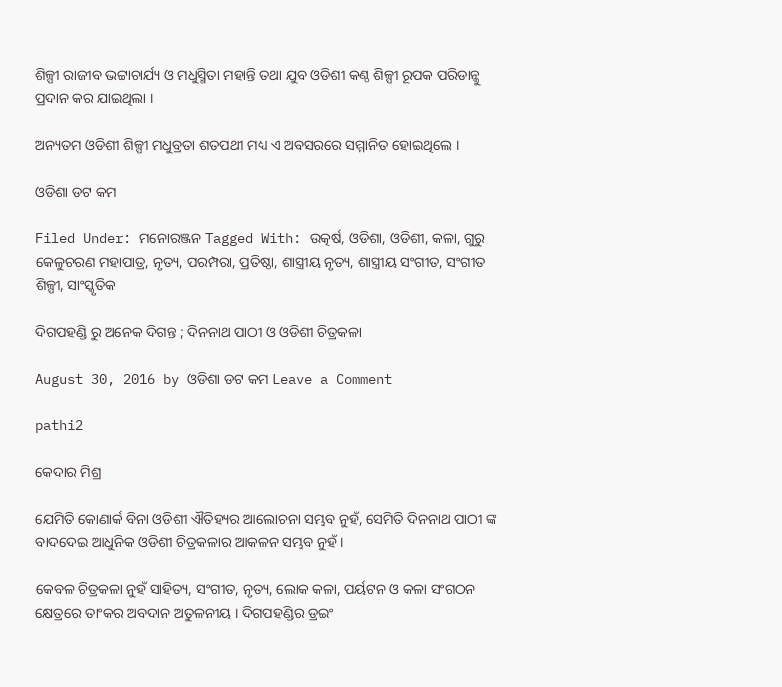ଶିଳ୍ପୀ ରାଜୀବ ଭଟ୍ଟାଚାର୍ଯ୍ୟ ଓ ମଧୁସ୍ମିତା ମହାନ୍ତି ତଥା ଯୁବ ଓଡିଶୀ କଣ୍ଠ ଶିଳ୍ପୀ ରୂପକ ପରିଡାନ୍କୁ ପ୍ରଦାନ କର ଯାଇଥିଲା ।

ଅନ୍ୟତମ ଓଡିଶୀ ଶିଳ୍ପୀ ମଧୁବ୍ରତା ଶତପଥୀ ମଧ୍ୟ ଏ ଅବସରରେ ସମ୍ମାନିତ ହୋଇଥିଲେ ।

ଓଡିଶା ଡଟ କମ

Filed Under: ମନୋରଞ୍ଜନ Tagged With: ଉତ୍କର୍ଷ, ଓଡିଶା, ଓଡିଶୀ, କଳା, ଗୁରୁ କେଳୁଚରଣ ମହାପାତ୍ର, ନୃତ୍ୟ, ପରମ୍ପରା, ପ୍ରତିଷ୍ଠା, ଶାସ୍ତ୍ରୀୟ ନୃତ୍ୟ, ଶାସ୍ତ୍ରୀୟ ସଂଗୀତ, ସଂଗୀତ ଶିଳ୍ପୀ, ସାଂସ୍କୃତିକ

ଦିଗପହଣ୍ଡି ରୁ ଅନେକ ଦିଗନ୍ତ ; ଦିନନାଥ ପାଠୀ ଓ ଓଡିଶୀ ଚିତ୍ରକଳା

August 30, 2016 by ଓଡିଶା ଡଟ କମ Leave a Comment

pathi2

କେଦାର ମିଶ୍ର

ଯେମିତି କୋଣାର୍କ ବିନା ଓଡିଶୀ ଐତିହ୍ୟର ଆଲୋଚନା ସମ୍ଭବ ନୁହଁ, ସେମିତି ଦିନନାଥ ପାଠୀ ଙ୍କ ବାଦଦେଇ ଆଧୁନିକ ଓଡିଶୀ ଚିତ୍ରକଳାର ଆକଳନ ସମ୍ଭବ ନୁହଁ।

କେବଳ ଚିତ୍ରକଳା ନୁହଁ ସାହିତ୍ୟ, ସଂଗୀତ, ନୃତ୍ୟ, ଲୋକ କଳା, ପର୍ୟଟନ ଓ କଳା ସଂଗଠନ କ୍ଷେତ୍ରରେ ତାଂକର ଅବଦାନ ଅତୁଳନୀୟ । ଦିଗପହଣ୍ଡିର ଡ୍ରଇଂ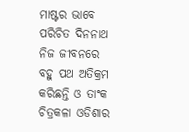ମାଷ୍ଟର ଭାବେ ପରିଚିତ ଦିନନାଥ ନିଜ ଜୀବନରେ ବହୁ ପଥ ଅତିକ୍ରମ କରିଛନ୍ତି ଓ ତାଂକ ଚିତ୍ରକଳା ଓଡିଶାର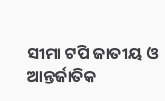ସୀମା ଟପି ଜାତୀୟ ଓ ଆନ୍ତର୍ଜାତିକ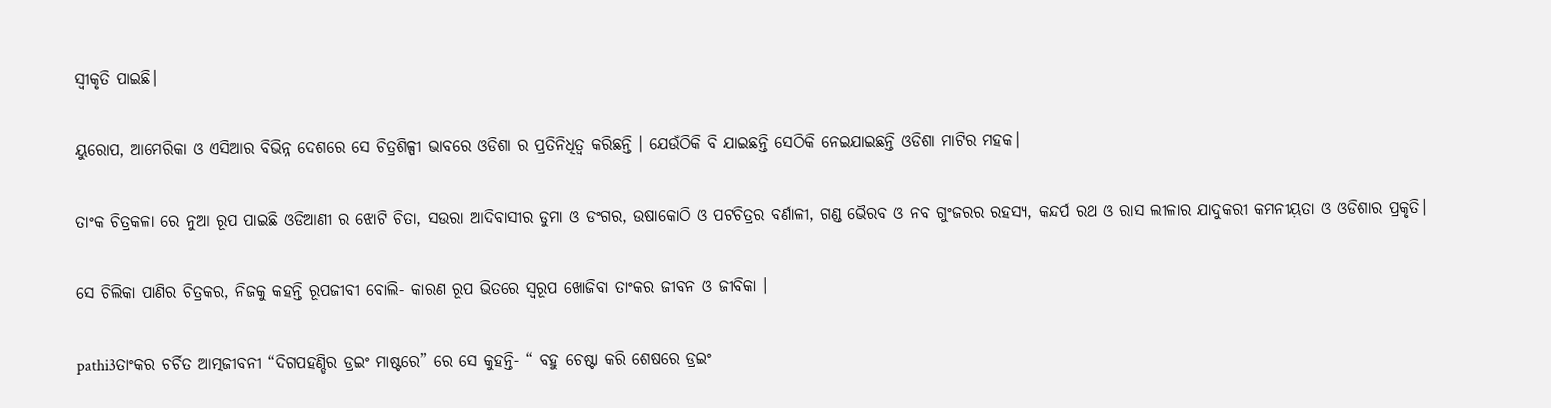ସ୍ବୀକୃତି ପାଇଛି।

ୟୁରୋପ, ଆମେରିକା ଓ ଏସିଆର ବିଭିନ୍ନ ଦେଶରେ ସେ ଚିତ୍ରଶିଳ୍ପୀ ଭାବରେ ଓଡିଶା ର ପ୍ରତିନିଧିତ୍ଵ କରିଛନ୍ତି । ଯେଉଁଠିକି ବି ଯାଇଛନ୍ତି ସେଠିକି ନେଇଯାଇଛନ୍ତି ଓଡିଶା ମାଟିର ମହକ।

ତାଂକ ଚିତ୍ରକଳା ରେ ନୁଆ ରୂପ ପାଇଛି ଓଡିଆଣୀ ର ଝୋଟି ଚିତା, ସଉରା ଆଦିବାସୀର ଡୁମା ଓ ଡଂଗର, ଉଷାକୋଠି ଓ ପଟଚିତ୍ରର ବର୍ଣାଳୀ, ଗଣ୍ଡ ଭୈରବ ଓ ନବ ଗୁଂଜରର ରହସ୍ୟ, କନ୍ଦର୍ପ ରଥ ଓ ରାସ ଲୀଳାର ଯାଦୁକରୀ କମନୀୟ଼ତା ଓ ଓଡିଶାର ପ୍ରକୃତି।

ସେ ଚିଲିକା ପାଣିର ଚିତ୍ରକର, ନିଜକୁ କହନ୍ତି ରୂପଜୀବୀ ବୋଲି- କାରଣ ରୂପ ଭିତରେ ସ୍ବରୂପ ଖୋଜିବା ତାଂକର ଜୀବନ ଓ ଜୀବିକା ।

pathi3ତାଂକର ଚର୍ଚିତ ଆତ୍ମଜୀବନୀ “ଦିଗପହଣ୍ଡିର ଡ୍ରଇଂ ମାଷ୍ଟରେ” ରେ ସେ କୁହନ୍ତି- “ ବହୁ ଚେଷ୍ଟା କରି ଶେଷରେ ଡ୍ରଇଂ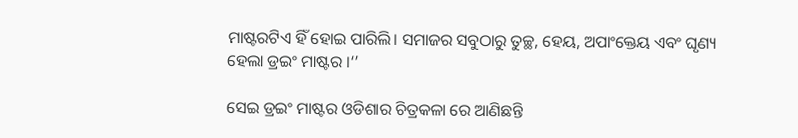ମାଷ୍ଟରଟିଏ ହିଁ ହୋଇ ପାରିଲି। ସମାଜର ସବୁଠାରୁ ତୁଚ୍ଛ, ହେୟ, ଅପାଂକ୍ତେୟ ଏବଂ ଘୃଣ୍ୟ ହେଲା ଡ୍ରଇଂ ମାଷ୍ଟର ।‘’

ସେଇ ଡ୍ରଇଂ ମାଷ୍ଟର ଓଡିଶାର ଚିତ୍ରକଳା ରେ ଆଣିଛନ୍ତି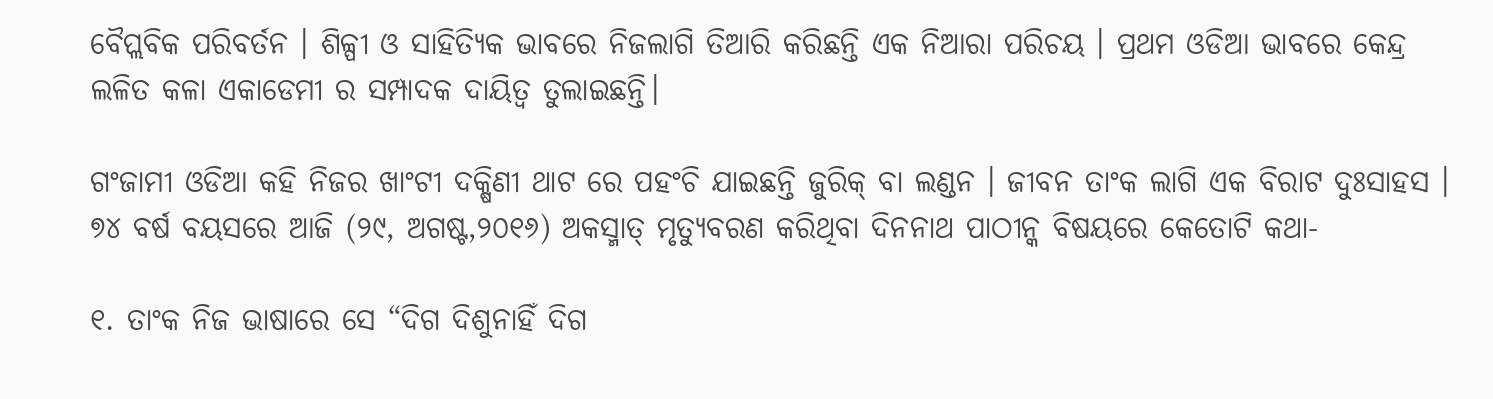ବୈପ୍ଲବିକ ପରିବର୍ତନ । ଶିଳ୍ପୀ ଓ ସାହିତ୍ୟିକ ଭାବରେ ନିଜଲାଗି ତିଆରି କରିଛନ୍ତି ଏକ ନିଆରା ପରିଚୟ । ପ୍ରଥମ ଓଡିଆ ଭାବରେ କେନ୍ଦ୍ର ଲଳିତ କଳା ଏକାଡେମୀ ର ସମ୍ପାଦକ ଦାୟିତ୍ଵ ତୁଲାଇଛନ୍ତି।

ଗଂଜାମୀ ଓଡିଆ କହି ନିଜର ଖାଂଟୀ ଦକ୍ଷିଣୀ ଥାଟ ରେ ପହଂଚି ଯାଇଛନ୍ତି ଜୁରିକ୍ ବା ଲଣ୍ଡନ । ଜୀବନ ତାଂକ ଲାଗି ଏକ ବିରାଟ ଦୁଃସାହସ । ୭୪ ବର୍ଷ ବୟସରେ ଆଜି (୨୯, ଅଗଷ୍ଟ,୨୦୧୬) ଅକସ୍ମାତ୍ ମୃତ୍ୟୁବରଣ କରିଥିବା ଦିନନାଥ ପାଠୀନ୍କ ବିଷୟରେ କେତୋଟି କଥା-

୧. ତାଂକ ନିଜ ଭାଷାରେ ସେ “ଦିଗ ଦିଶୁନାହିଁ ଦିଗ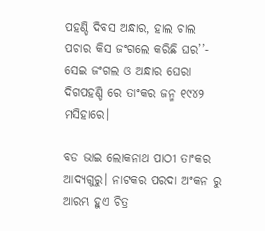ପହଣ୍ଡି ଦିବସ ଅନ୍ଧାର, ହାଲ ଚାଲ ପଚାର କିସ ଜଂଗଲେ କରିଛି ଘର’’- ସେଇ ଜଂଗଲ ଓ ଅନ୍ଧାର ଘେରା ଦିଗପହଣ୍ଡି ରେ ତାଂକର ଜନ୍ମ ୧୯୪୨ ମସିହାରେ।

ବଡ ଭାଇ ଲୋକନାଥ ପାଠୀ ତାଂକର ଆଦ୍ୟଗୁରୁ। ନାଟକର ପରଦା ଅଂକନ ରୁ ଆରମ୍ଭ ହୁଏ ଚିତ୍ର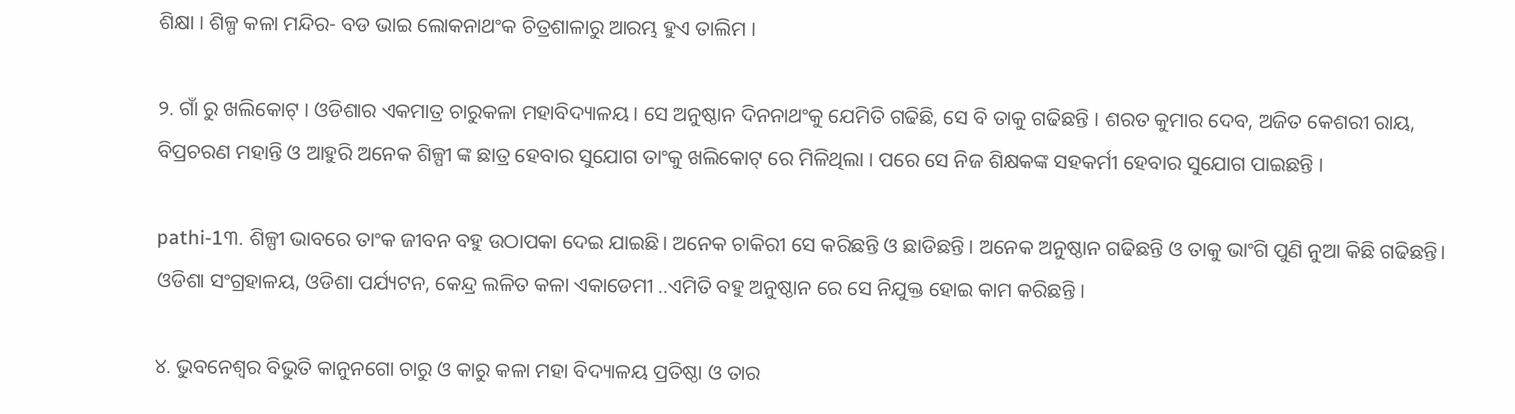ଶିକ୍ଷା । ଶିଳ୍ପ କଳା ମନ୍ଦିର- ବଡ ଭାଇ ଲୋକନାଥଂକ ଚିତ୍ରଶାଳାରୁ ଆରମ୍ଭ ହୁଏ ତାଲିମ ।

୨. ଗାଁ ରୁ ଖଲିକୋଟ୍ । ଓଡିଶାର ଏକମାତ୍ର ଚାରୁକଳା ମହାବିଦ୍ୟାଳୟ। ସେ ଅନୁଷ୍ଠାନ ଦିନନାଥଂକୁ ଯେମିତି ଗଢିଛି, ସେ ବି ତାକୁ ଗଢିଛନ୍ତି । ଶରତ କୁମାର ଦେବ, ଅଜିତ କେଶରୀ ରାୟ, ବିପ୍ରଚରଣ ମହାନ୍ତି ଓ ଆହୁରି ଅନେକ ଶିଳ୍ପୀ ଙ୍କ ଛାତ୍ର ହେବାର ସୁଯୋଗ ତାଂକୁ ଖଲିକୋଟ୍ ରେ ମିଳିଥିଲା । ପରେ ସେ ନିଜ ଶିକ୍ଷକଙ୍କ ସହକର୍ମୀ ହେବାର ସୁଯୋଗ ପାଇଛନ୍ତି ।

pathi-1୩. ଶିଳ୍ପୀ ଭାବରେ ତାଂକ ଜୀବନ ବହୁ ଉଠାପକା ଦେଇ ଯାଇଛି। ଅନେକ ଚାକିରୀ ସେ କରିଛନ୍ତି ଓ ଛାଡିଛନ୍ତି । ଅନେକ ଅନୁଷ୍ଠାନ ଗଢିଛନ୍ତି ଓ ତାକୁ ଭାଂଗି ପୁଣି ନୁଆ କିଛି ଗଢିଛନ୍ତି। ଓଡିଶା ସଂଗ୍ରହାଳୟ, ଓଡିଶା ପର୍ଯ୍ୟଟନ, କେନ୍ଦ୍ର ଲଳିତ କଳା ଏକାଡେମୀ ..ଏମିତି ବହୁ ଅନୁଷ୍ଠାନ ରେ ସେ ନିଯୁକ୍ତ ହୋଇ କାମ କରିଛନ୍ତି ।

୪. ଭୁବନେଶ୍ଵର ବିଭୁତି କାନୁନଗୋ ଚାରୁ ଓ କାରୁ କଳା ମହା ବିଦ୍ୟାଳୟ ପ୍ରତିଷ୍ଠା ଓ ତାର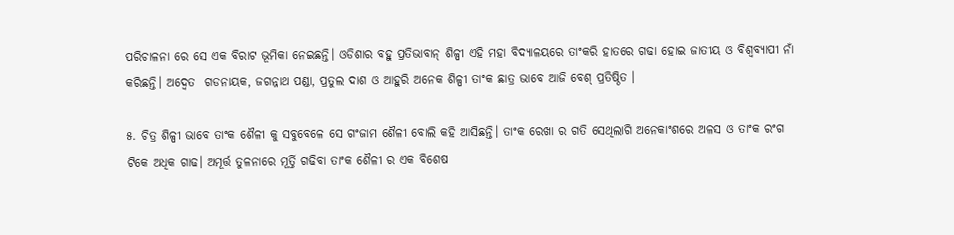ପରିଚାଳନା ରେ ସେ ଏକ ବିରାଟ ଭୂମିକା ନେଇଛନ୍ତି। ଓଡିଶାର ବହୁ ପ୍ରତିଭାବାନ୍ ଶିଳ୍ପୀ ଏହି ମହା ବିଦ୍ୟାଳୟରେ ତାଂକରି ହାତରେ ଗଢା ହୋଇ ଜାତୀୟ ଓ ବିଶ୍ଵବ୍ୟାପୀ ନାଁ କରିଛନ୍ତି। ଅଦ୍ଵେତ  ଗଡନାୟକ, ଜଗନ୍ନାଥ ପଣ୍ଡା, ପ୍ରତୁଲ ଦାଶ ଓ ଆହୁରି ଅନେକ ଶିଳ୍ପୀ ତାଂକ ଛାତ୍ର ଭାବେ ଆଜି ବେଶ୍ ପ୍ରତିଷ୍ଠିତ ।

୫. ଚିତ୍ର ଶିଳ୍ପୀ ଭାବେ ତାଂକ ଶୈଳୀ କୁ ସବୁବେଳେ ସେ ଗଂଜାମ ଶୈଳୀ ବୋଲି କହି ଆସିଛନ୍ତି। ତାଂକ ରେଖା ର ଗତି ସେଥିଲାଗି ଅନେକାଂଶରେ ଅଳସ ଓ ତାଂକ ରଂଗ ଟିକେ ଅଧିକ ଗାଢ। ଅମୂର୍ତ୍ତ ତୁଳନାରେ ମୂର୍ତ୍ତି ଗଢିବା ତାଂକ ଶୈଳୀ ର ଏକ ବିଶେଷ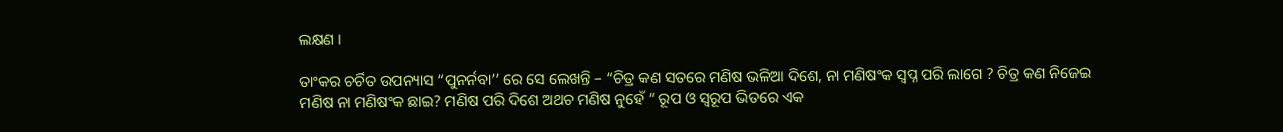ଲକ୍ଷଣ ।

ତାଂକର ଚର୍ଚିତ ଉପନ୍ୟାସ “ପୁନର୍ନବା’’ ରେ ସେ ଲେଖନ୍ତି – “ଚିତ୍ର କଣ ସତରେ ମଣିଷ ଭଳିଆ ଦିଶେ, ନା ମଣିଷଂକ ସ୍ବପ୍ନ ପରି ଲାଗେ ? ଚିତ୍ର କଣ ନିଜେଇ ମଣିଷ ନା ମଣିଷଂକ ଛାଇ? ମଣିଷ ପରି ଦିଶେ ଅଥଚ ମଣିଷ ନୁହେଁ “ ରୂପ ଓ ସ୍ଵରୂପ ଭିତରେ ଏକ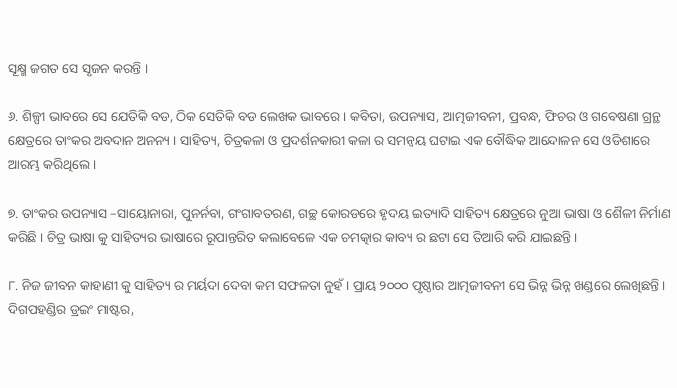ସୂକ୍ଷ୍ମ ଜଗତ ସେ ସୃଜନ କରନ୍ତି ।

୬. ଶିଳ୍ପୀ ଭାବରେ ସେ ଯେତିକି ବଡ, ଠିକ ସେତିକି ବଡ ଲେଖକ ଭାବରେ । କବିତା, ଉପନ୍ୟାସ, ଆତ୍ମଜୀବନୀ, ପ୍ରବନ୍ଧ, ଫିଚର ଓ ଗବେଷଣା ଗ୍ରନ୍ଥ କ୍ଷେତ୍ରରେ ତାଂକର ଅବଦାନ ଅନନ୍ୟ । ସାହିତ୍ୟ, ଚିତ୍ରକଳା ଓ ପ୍ରଦର୍ଶନକାରୀ କଳା ର ସମନ୍ଵୟ ଘଟାଇ ଏକ ବୌଦ୍ଧିକ ଆନ୍ଦୋଳନ ସେ ଓଡିଶାରେ ଆରମ୍ଭ କରିଥିଲେ ।

୭. ତାଂକର ଉପନ୍ୟାସ –ସାୟୋନାରା, ପୁନର୍ନବା, ଗଂଗାବତରଣ, ଗଚ୍ଛ କୋରଡରେ ହୃଦୟ ଇତ୍ୟାଦି ସାହିତ୍ୟ କ୍ଷେତ୍ରରେ ନୁଆ ଭାଷା ଓ ଶୈଳୀ ନିର୍ମାଣ କରିଛି । ଚିତ୍ର ଭାଷା କୁ ସାହିତ୍ୟର ଭାଷାରେ ରୂପାନ୍ତରିତ କଲାବେଳେ ଏକ ଚମତ୍କାର କାବ୍ୟ ର ଛଟା ସେ ତିଆରି କରି ଯାଇଛନ୍ତି।

୮. ନିଜ ଜୀବନ କାହାଣୀ କୁ ସାହିତ୍ୟ ର ମର୍ୟଦା ଦେବା କମ ସଫଳତା ନୁହଁ । ପ୍ରାୟ ୨୦୦୦ ପୃଷ୍ଠାର ଆତ୍ମଜୀବନୀ ସେ ଭିନ୍ନ ଭିନ୍ନ ଖଣ୍ଡରେ ଲେଖିଛନ୍ତି । ଦିଗପହଣ୍ଡିର ଡ୍ରଇଂ ମାଷ୍ଟର,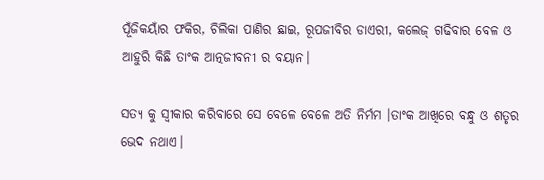ପୂଁଜିକୟାଁର ଫକିର, ଚିଲିକା ପାଣିର ଛାଇ, ରୂପଜୀବିର ଡାଏରୀ, କଲେଜ୍ ଗଢିବାର ବେଳ ଓ ଆହୁରି କିଛି ତାଂକ ଆତ୍ନଜୀବନୀ ର ବୟାନ।

ସତ୍ୟ କୁ ସ୍ଵୀକାର କରିବାରେ ସେ ବେଳେ ବେଳେ ଅତି ନିର୍ମମ ।ତାଂକ ଆଖିରେ ବନ୍ଧୁ ଓ ଶତୃର ଭେଦ ନଥାଏ।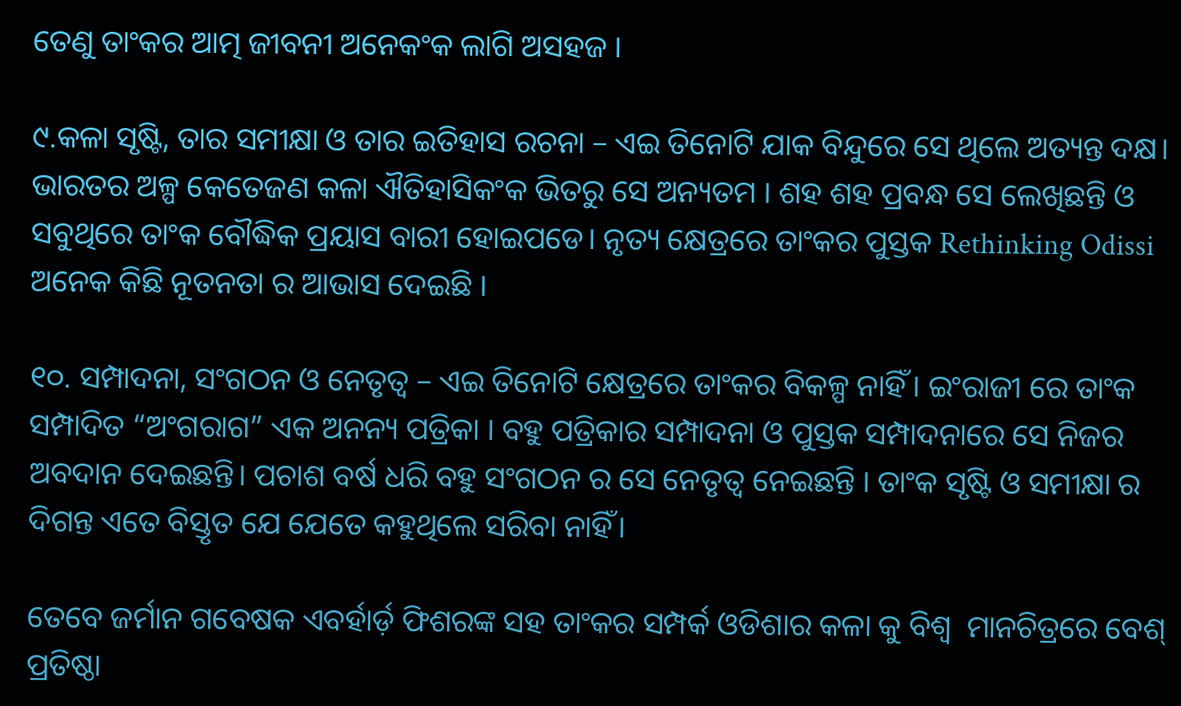ତେଣୁ ତାଂକର ଆତ୍ମ ଜୀବନୀ ଅନେକଂକ ଲାଗି ଅସହଜ ।

୯.କଳା ସୃଷ୍ଟି, ତାର ସମୀକ୍ଷା ଓ ତାର ଇତିହାସ ରଚନା – ଏଇ ତିନୋଟି ଯାକ ବିନ୍ଦୁରେ ସେ ଥିଲେ ଅତ୍ୟନ୍ତ ଦକ୍ଷ। ଭାରତର ଅଳ୍ପ କେତେଜଣ କଳା ଐତିହାସିକଂକ ଭିତରୁ ସେ ଅନ୍ୟତମ । ଶହ ଶହ ପ୍ରବନ୍ଧ ସେ ଲେଖିଛନ୍ତି ଓ ସବୁଥିରେ ତାଂକ ବୌଦ୍ଧିକ ପ୍ରୟାସ ବାରୀ ହୋଇପଡେ। ନୃତ୍ୟ କ୍ଷେତ୍ରରେ ତାଂକର ପୁସ୍ତକ Rethinking Odissi ଅନେକ କିଛି ନୂତନତା ର ଆଭାସ ଦେଇଛି ।

୧୦. ସମ୍ପାଦନା, ସଂଗଠନ ଓ ନେତୃତ୍ବ – ଏଇ ତିନୋଟି କ୍ଷେତ୍ରରେ ତାଂକର ବିକଳ୍ପ ନାହିଁ । ଇଂରାଜୀ ରେ ତାଂକ ସମ୍ପାଦିତ “ଅଂଗରାଗ” ଏକ ଅନନ୍ୟ ପତ୍ରିକା । ବହୁ ପତ୍ରିକାର ସମ୍ପାଦନା ଓ ପୁସ୍ତକ ସମ୍ପାଦନାରେ ସେ ନିଜର ଅବଦାନ ଦେଇଛନ୍ତି। ପଚାଶ ବର୍ଷ ଧରି ବହୁ ସଂଗଠନ ର ସେ ନେତୃତ୍ଵ ନେଇଛନ୍ତି । ତାଂକ ସୃଷ୍ଟି ଓ ସମୀକ୍ଷା ର ଦିଗନ୍ତ ଏତେ ବିସ୍ତୃତ ଯେ ଯେତେ କହୁଥିଲେ ସରିବା ନାହିଁ।

ତେବେ ଜର୍ମାନ ଗବେଷକ ଏବର୍ହାର୍ଡ଼ ଫିଶରଙ୍କ ସହ ତାଂକର ସମ୍ପର୍କ ଓଡିଶାର କଳା କୁ ବିଶ୍ଵ  ମାନଚିତ୍ରରେ ବେଶ୍ ପ୍ରତିଷ୍ଠା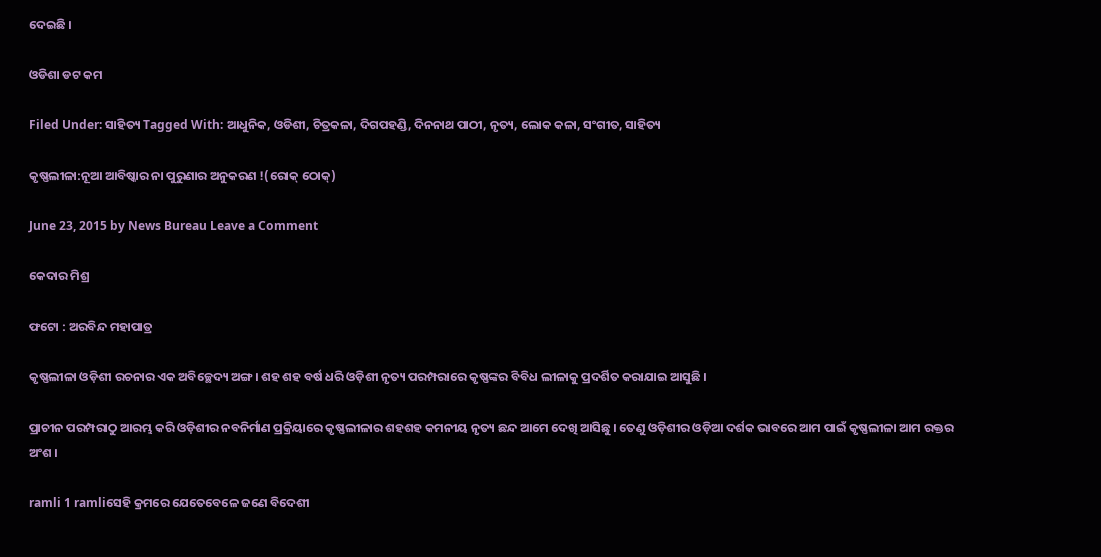ଦେଇଛି ।

ଓଡିଶା ଡଟ କମ

Filed Under: ସାହିତ୍ୟ Tagged With: ଆଧୁନିକ, ଓଡିଶୀ, ଚିତ୍ରକଳା, ଦିଗପହଣ୍ଡି, ଦିନନାଥ ପାଠୀ, ନୃତ୍ୟ, ଲୋକ କଳା, ସଂଗୀତ, ସାହିତ୍ୟ

କୃଷ୍ଣଲୀଳା:ନୂଆ ଆବିଷ୍କାର ନା ପୁରୁଣାର ଅନୁକରଣ !(ରୋକ୍ ଠୋକ୍)

June 23, 2015 by News Bureau Leave a Comment

କେଦାର ମିଶ୍ର

ଫଟୋ : ଅରବିନ୍ଦ ମହାପାତ୍ର

କୃଷ୍ଣଲୀଳା ଓଡ଼ିଶୀ ରଚନାର ଏକ ଅବିଚ୍ଛେଦ୍ୟ ଅଙ୍ଗ । ଶହ ଶହ ବର୍ଷ ଧରି ଓଡ଼ିଶୀ ନୃତ୍ୟ ପରମ୍ପରାରେ କୃଷ୍ଣଙ୍କର ବିବିଧ ଲୀଳାକୁ ପ୍ରଦର୍ଶିତ କରାଯାଇ ଆସୁଛି ।

ପ୍ରାଚୀନ ପରମ୍ପରାଠୁ ଆରମ୍ଭ କରି ଓଡ଼ିଶୀର ନବନିର୍ମାଣ ପ୍ରକ୍ରିୟାରେ କୃଷ୍ଣଲୀଳାର ଶହଶହ କମନୀୟ ନୃତ୍ୟ ଛନ୍ଦ ଆମେ ଦେଖି ଆସିଛୁ । ତେଣୁ ଓଡ଼ିଶୀର ଓଡ଼ିଆ ଦର୍ଶକ ଭାବରେ ଆମ ପାଇଁ କୃଷ୍ଣଲୀଳା ଆମ ରକ୍ତର ଅଂଶ ।

ramli 1 ramliସେହି କ୍ରମରେ ଯେତେବେଳେ ଜଣେ ବିଦେଶୀ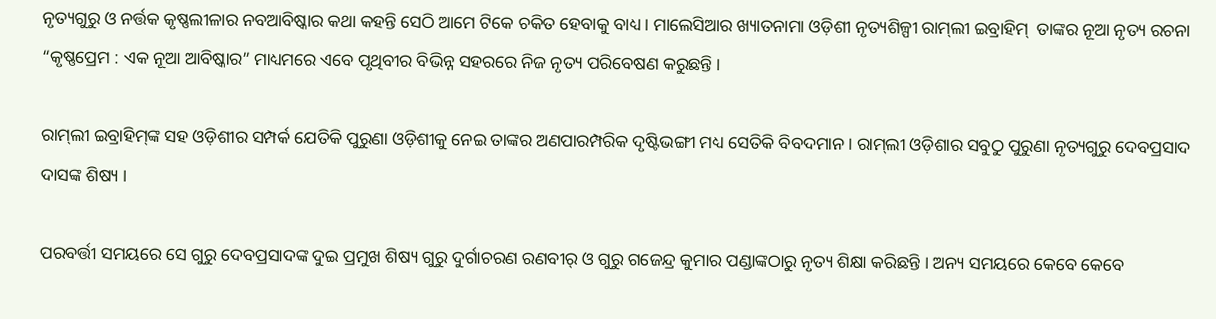ନୃତ୍ୟଗୁରୁ ଓ ନର୍ତ୍ତକ କୃଷ୍ଣଲୀଳାର ନବଆବିଷ୍କାର କଥା କହନ୍ତି ସେଠି ଆମେ ଟିକେ ଚକିତ ହେବାକୁ ବାଧ୍ୟ । ମାଲେସିଆର ଖ୍ୟାତନାମା ଓଡ଼ିଶୀ ନୃତ୍ୟଶିଳ୍ପୀ ରାମ୍‍ଲୀ ଇବ୍ରାହିମ୍‍  ତାଙ୍କର ନୂଆ ନୃତ୍ୟ ରଚନା “କୃଷ୍ଣପ୍ରେମ : ଏକ ନୂଆ ଆବିଷ୍କାର” ମାଧ୍ୟମରେ ଏବେ ପୃଥିବୀର ବିଭିନ୍ନ ସହରରେ ନିଜ ନୃତ୍ୟ ପରିବେଷଣ କରୁଛନ୍ତି ।

ରାମ୍‍ଲୀ ଇବ୍ରାହିମ୍‍ଙ୍କ ସହ ଓଡ଼ିଶୀର ସମ୍ପର୍କ ଯେତିକି ପୁରୁଣା ଓଡ଼ିଶୀକୁ ନେଇ ତାଙ୍କର ଅଣପାରମ୍ପରିକ ଦୃଷ୍ଟିଭଙ୍ଗୀ ମଧ୍ୟ ସେତିକି ବିବଦମାନ । ରାମ୍‍ଲୀ ଓଡ଼ିଶାର ସବୁଠୁ ପୁରୁଣା ନୃତ୍ୟଗୁରୁ ଦେବପ୍ରସାଦ ଦାସଙ୍କ ଶିଷ୍ୟ ।

ପରବର୍ତ୍ତୀ ସମୟରେ ସେ ଗୁରୁ ଦେବପ୍ରସାଦଙ୍କ ଦୁଇ ପ୍ରମୁଖ ଶିଷ୍ୟ ଗୁରୁ ଦୁର୍ଗାଚରଣ ରଣବୀର୍‍ ଓ ଗୁରୁ ଗଜେନ୍ଦ୍ର କୁମାର ପଣ୍ଡାଙ୍କଠାରୁ ନୃତ୍ୟ ଶିକ୍ଷା କରିଛନ୍ତି । ଅନ୍ୟ ସମୟରେ କେବେ କେବେ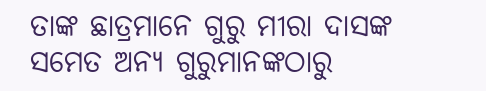ତାଙ୍କ ଛାତ୍ରମାନେ ଗୁରୁ ମୀରା ଦାସଙ୍କ ସମେତ ଅନ୍ୟ ଗୁରୁମାନଙ୍କଠାରୁ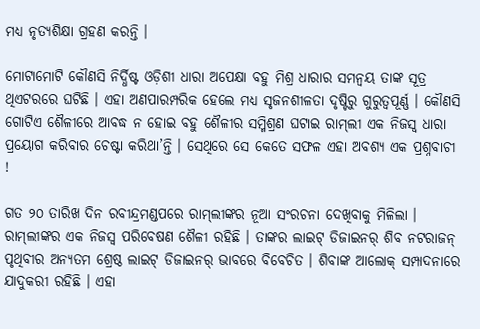ମଧ୍ୟ ନୃତ୍ୟଶିକ୍ଷା ଗ୍ରହଣ କରନ୍ତି ।

ମୋଟାମୋଟି କୌଣସି ନିର୍ଦ୍ଧିଷ୍ଟ ଓଡ଼ିଶୀ ଧାରା ଅପେକ୍ଷା ବହୁ ମିଶ୍ର ଧାରାର ସମନ୍ୱୟ ତାଙ୍କ ସୂତ୍ର ଥିଏଟରରେ ଘଟିଛି । ଏହା ଅଣପାରମ୍ପରିକ ହେଲେ ମଧ୍ୟ ସୃଜନଶୀଳତା ଦୃଷ୍ଟିରୁ ଗୁରୁତ୍ୱପୂର୍ଣ୍ଣ । କୌଣସି ଗୋଟିଏ ଶୈଳୀରେ ଆବଦ୍ଧ ନ ହୋଇ ବହୁ ଶୈଳୀର ସମ୍ମିଶ୍ରଣ ଘଟାଇ ରାମ୍‍ଲୀ ଏକ ନିଜସ୍ୱ ଧାରା ପ୍ରୟୋଗ କରିବାର ଚେଷ୍ଟା କରିଥା’ନ୍ତି । ସେଥିରେ ସେ କେତେ ସଫଳ ଏହା ଅବଶ୍ୟ ଏକ ପ୍ରଶ୍ନବାଚୀ !

ଗତ ୨୦ ତାରିଖ ଦିନ ରବୀନ୍ଦ୍ରମଣ୍ଡପରେ ରାମ୍‍ଲୀଙ୍କର ନୂଆ ସଂରଚନା ଦେଖିବାକୁ ମିଳିଲା । ରାମ୍‍ଲୀଙ୍କର ଏକ ନିଜସ୍ୱ ପରିବେଷଣ ଶୈଳୀ ରହିଛି । ତାଙ୍କର ଲାଇଟ୍‍ ଡିଜାଇନର୍‍ ଶିବ ନଟରାଜନ୍‍ ପୃଥିବୀର ଅନ୍ୟତମ ଶ୍ରେଷ୍ଠ ଲାଇଟ୍‍ ଡିଜାଇନର୍‍ ଭାବରେ ବିବେଚିତ । ଶିବାଙ୍କ ଆଲୋକ୍‍ ସମ୍ପାଦନାରେ ଯାଦୁକରୀ ରହିଛି । ଏହା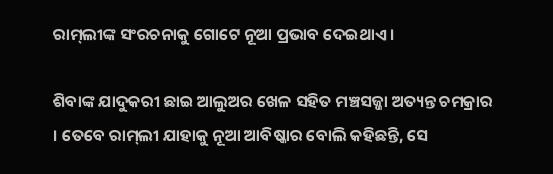ରାମ୍‍ଲୀଙ୍କ ସଂରଚନାକୁ ଗୋଟେ ନୂଆ ପ୍ରଭାବ ଦେଇଥାଏ ।

ଶିବାଙ୍କ ଯାଦୁକରୀ ଛାଇ ଆଲୁଅର ଖେଳ ସହିତ ମଞ୍ଚସଜ୍ଜା ଅତ୍ୟନ୍ତ ଚମକ୍ରାର । ତେବେ ରାମ୍‍ଲୀ ଯାହାକୁ ନୂଆ ଆବିଷ୍କାର ବୋଲି କହିଛନ୍ତି, ସେ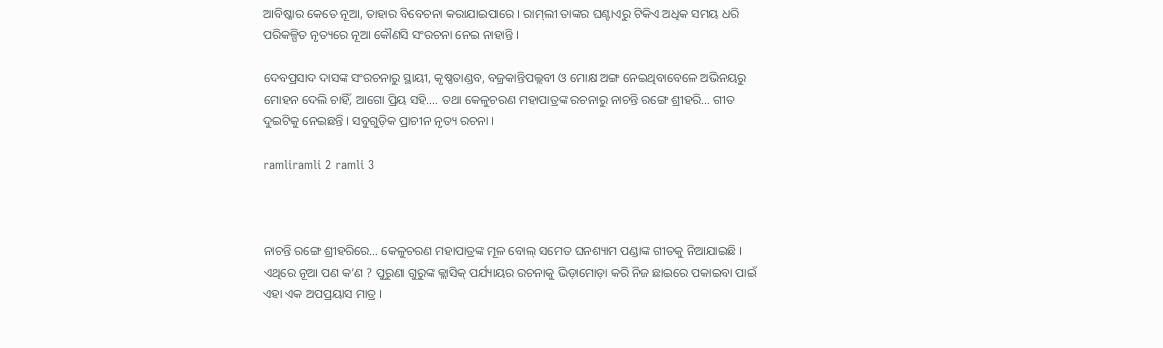ଆବିଷ୍କାର କେତେ ନୂଆ, ତାହାର ବିବେଚନା କରାଯାଇପାରେ । ରାମ୍‍ଲୀ ତାଙ୍କର ଘଣ୍ଟାଏରୁ ଟିକିଏ ଅଧିକ ସମୟ ଧରି ପରିକଳ୍ପିତ ନୃତ୍ୟରେ ନୂଆ କୌଣସି ସଂରଚନା ନେଇ ନାହାନ୍ତି ।

ଦେବପ୍ରସାଦ ଦାସଙ୍କ ସଂରଚନାରୁ ସ୍ଥାୟୀ, କୃଷ୍ଣତାଣ୍ଡବ, ବଜ୍ରକାନ୍ତିପଲ୍ଲବୀ ଓ ମୋକ୍ଷ ଅଙ୍ଗ ନେଇଥିବାବେଳେ ଅଭିନୟରୁ ମୋହନ ଦେଲି ଚାହିଁ, ଆଗୋ ପ୍ରିୟ ସହି…. ତଥା କେଳୁଚରଣ ମହାପାତ୍ରଙ୍କ ରଚନାରୁ ନାଚନ୍ତି ରଙ୍ଗେ ଶ୍ରୀହରି… ଗୀତ ଦୁଇଟିକୁ ନେଇଛନ୍ତି । ସବୁଗୁଡ଼ିକ ପ୍ରାଚୀନ ନୃତ୍ୟ ରଚନା ।

ramliramli 2 ramli 3



ନାଚନ୍ତି ରଙ୍ଗେ ଶ୍ରୀହରିରେ… କେଳୁଚରଣ ମହାପାତ୍ରଙ୍କ ମୂଳ ବୋଲ୍‍ ସମେତ ଘନଶ୍ୟାମ ପଣ୍ଡାଙ୍କ ଗୀତକୁ ନିଆଯାଇଛି । ଏଥିରେ ନୂଆ ପଣ କ’ଣ ? ପୁରୁଣା ଗୁରୁଙ୍କ କ୍ଲାସିକ୍‍ ପର୍ଯ୍ୟାୟର ରଚନାକୁ ଭିଡ଼ାମୋଡ଼ା କରି ନିଜ ଛାଇରେ ପକାଇବା ପାଇଁ ଏହା ଏକ ଅପପ୍ରୟାସ ମାତ୍ର ।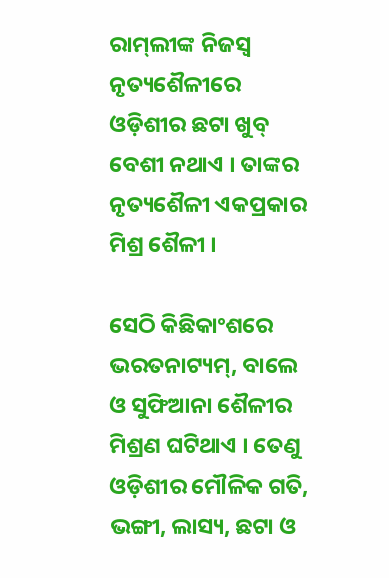ରାମ୍‍ଲୀଙ୍କ ନିଜସ୍ୱ ନୃତ୍ୟଶୈଳୀରେ ଓଡ଼ିଶୀର ଛଟା ଖୁବ୍‍ ବେଶୀ ନଥାଏ । ତାଙ୍କର ନୃତ୍ୟଶୈଳୀ ଏକପ୍ରକାର ମିଶ୍ର ଶୈଳୀ ।

ସେଠି କିଛିକାଂଶରେ ଭରତନାଟ୍ୟମ୍‍, ବାଲେ ଓ ସୁଫିଆନା ଶୈଳୀର ମିଶ୍ରଣ ଘଟିଥାଏ । ତେଣୁ ଓଡ଼ିଶୀର ମୌଳିକ ଗତି, ଭଙ୍ଗୀ, ଲାସ୍ୟ, ଛଟା ଓ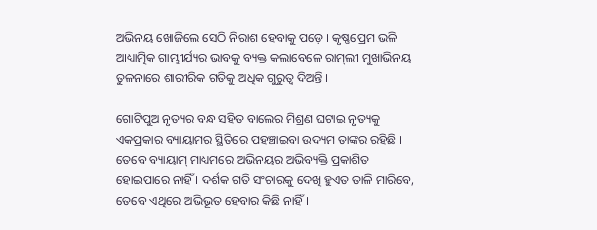ଅଭିନୟ ଖୋଜିଲେ ସେଠି ନିରାଶ ହେବାକୁ ପଡ଼େ । କୃଷ୍ଣପ୍ରେମ ଭଳି ଆଧ୍ୟାତ୍ମିକ ଗାମ୍ଭୀର୍ଯ୍ୟର ଭାବକୁ ବ୍ୟକ୍ତ କଲାବେଳେ ରାମ୍‍ଲୀ ମୁଖାଭିନୟ ତୁଳନାରେ ଶାରୀରିକ ଗତିକୁ ଅଧିକ ଗୁରୁତ୍ୱ ଦିଅନ୍ତି ।

ଗୋଟିପୁଅ ନୃତ୍ୟର ବନ୍ଧ ସହିତ ବାଲେର ମିଶ୍ରଣ ଘଟାଇ ନୃତ୍ୟକୁ ଏକପ୍ରକାର ବ୍ୟାୟାମର ସ୍ଥିତିରେ ପହଞ୍ଚାଇବା ଉଦ୍ୟମ ତାଙ୍କର ରହିଛି । ତେବେ ବ୍ୟାୟାମ୍‍ ମାଧ୍ୟମରେ ଅଭିନୟର ଅଭିବ୍ୟକ୍ତି ପ୍ରକାଶିତ ହୋଇପାରେ ନାହିଁ । ଦର୍ଶକ ଗତି ସଂଚାରକୁ ଦେଖି ହୁଏତ ତାଳି ମାରିବେ, ତେବେ ଏଥିରେ ଅଭିଭୂତ ହେବାର କିଛି ନାହିଁ ।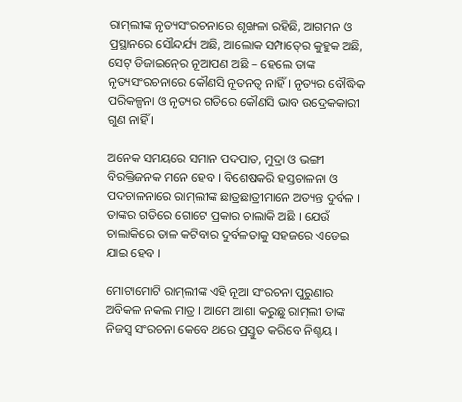ରାମ୍‍ଲୀଙ୍କ ନୃତ୍ୟସଂରଚନାରେ ଶୃଙ୍ଖଳା ରହିଛି, ଆଗମନ ଓ ପ୍ରସ୍ଥାନରେ ସୌନ୍ଦର୍ଯ୍ୟ ଅଛି, ଆଲୋକ ସମ୍ପାତ୍‍ରେ କୁହୁକ ଅଛି, ସେଟ୍‍ ଡିଜାଇନ୍‍ରେ ନୂଆପଣ ଅଛି – ହେଲେ ତାଙ୍କ ନୃତ୍ୟସଂରଚନାରେ କୌଣସି ନୂତନତ୍ୱ ନାହିଁ । ନୃତ୍ୟର ବୌଦ୍ଧିକ ପରିକଳ୍ପନା ଓ ନୃତ୍ୟର ଗତିରେ କୌଣସି ଭାବ ଉଦ୍ରେକକାରୀ ଗୁଣ ନାହିଁ ।

ଅନେକ ସମୟରେ ସମାନ ପଦପାତ, ମୁଦ୍ରା ଓ ଭଙ୍ଗୀ ବିରକ୍ତିଜନକ ମନେ ହେବ । ବିଶେଷକରି ହସ୍ତଚାଳନା ଓ ପଦଚାଳନାରେ ରାମ୍‍ଲୀଙ୍କ ଛାତ୍ରଛାତ୍ରୀମାନେ ଅତ୍ୟନ୍ତ ଦୁର୍ବଳ । ତାଙ୍କର ଗତିରେ ଗୋଟେ ପ୍ରକାର ଚାଲାକି ଅଛି । ଯେଉଁ ଚାଲାକିରେ ତାଳ କଟିବାର ଦୁର୍ବଳତାକୁ ସହଜରେ ଏଡେଇ ଯାଇ ହେବ ।

ମୋଟାମୋଟି ରାମ୍‍ଲୀଙ୍କ ଏହି ନୂଆ ସଂରଚନା ପୁରୁଣାର ଅବିକଳ ନକଲ ମାତ୍ର । ଆମେ ଆଶା କରୁଛୁ ରାମ୍‍ଲୀ ତାଙ୍କ ନିଜସ୍ୱ ସଂରଚନା କେବେ ଥରେ ପ୍ରସ୍ତୁତ କରିବେ ନିଶ୍ଚୟ ।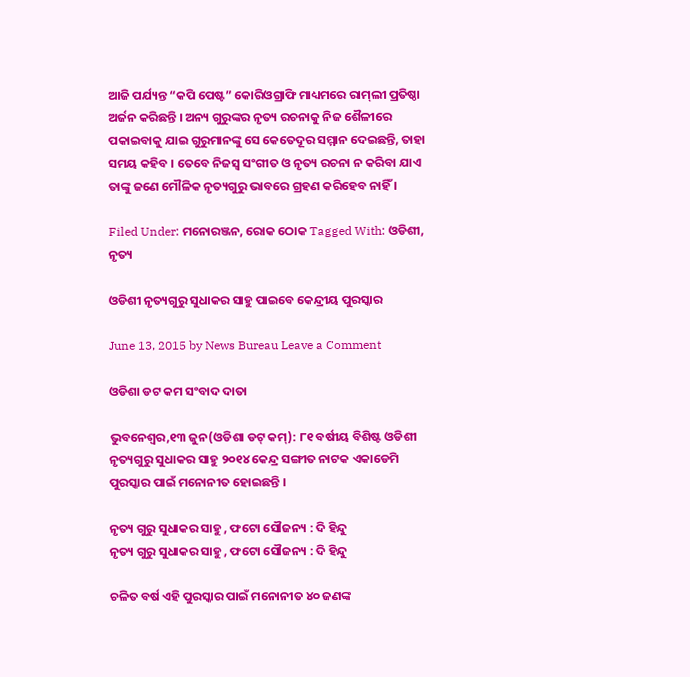ଆଜି ପର୍ଯ୍ୟନ୍ତ “କପି ପେଷ୍ଟ” କୋରିଓଗ୍ରାଫି ମାଧ୍ୟମରେ ରାମ୍‍ଲୀ ପ୍ରତିଷ୍ଠା ଅର୍ଜନ କରିଛନ୍ତି । ଅନ୍ୟ ଗୁରୁଙ୍କର ନୃତ୍ୟ ରଚନାକୁ ନିଜ ଶୈଳୀରେ ପକାଇବାକୁ ଯାଇ ଗୁରୁମାନଙ୍କୁ ସେ କେତେଦୂର ସମ୍ମାନ ଦେଇଛନ୍ତି, ତାହା ସମୟ କହିବ । ତେବେ ନିଜସ୍ୱ ସଂଗୀତ ଓ ନୃତ୍ୟ ରଚନା ନ କରିବା ଯାଏ ତାଙ୍କୁ ଜଣେ ମୌଳିକ ନୃତ୍ୟଗୁରୁ ଭାବରେ ଗ୍ରହଣ କରିହେବ ନାହିଁ ।

Filed Under: ମନୋରଞ୍ଜନ, ରୋକ ଠୋକ Tagged With: ଓଡିଶୀ, ନୃତ୍ୟ

ଓଡିଶୀ ନୃତ୍ୟଗୁରୁ ସୁଧାକର ସାହୁ ପାଇବେ କେନ୍ଦ୍ରୀୟ ପୁରସ୍କାର

June 13, 2015 by News Bureau Leave a Comment

ଓଡିଶା ଡଟ କମ ସଂବାଦ ଦାତା

ଭୁବନେଶ୍ଵର,୧୩ ଜୁନ(ଓଡିଶା ଡଟ୍ କମ୍): ୮୧ ବର୍ଷୀୟ ବିଶିଷ୍ଟ ଓଡିଶୀ ନୃତ୍ୟଗୁରୁ ସୁଧାକର ସାହୁ ୨୦୧୪ କେନ୍ଦ୍ର ସଙ୍ଗୀତ ନାଟକ ଏକାଡେମି ପୁରସ୍କାର ପାଇଁ ମନୋନୀତ ହୋଇଛନ୍ତି ।

ନୃତ୍ୟ ଗୁରୁ ସୁଧାକର ସାହୁ , ଫଟୋ ସୌଜନ୍ୟ : ଦି ହିନ୍ଦୁ
ନୃତ୍ୟ ଗୁରୁ ସୁଧାକର ସାହୁ , ଫଟୋ ସୌଜନ୍ୟ : ଦି ହିନ୍ଦୁ

ଚଳିତ ବର୍ଷ ଏହି ପୁରସ୍କାର ପାଇଁ ମନୋନୀତ ୪୦ ଜଣଙ୍କ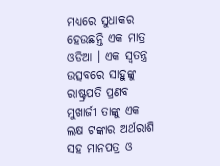ମଧ୍ୟରେ ସୁଧାକର ହେଉଛନ୍ତି ଏକ ମାତ୍ର ଓଡିଆ । ଏକ ସ୍ଵତନ୍ତ୍ର ଉତ୍ସବରେ ସାହୁଙ୍କୁ ରାଷ୍ଟ୍ରପତି ପ୍ରଣବ ମୁଖାର୍ଜୀ ତାଙ୍କୁ ଏକ ଲକ୍ଷ ଟଙ୍କାର ଅର୍ଥରାଶି ସହ ମାନପତ୍ର ଓ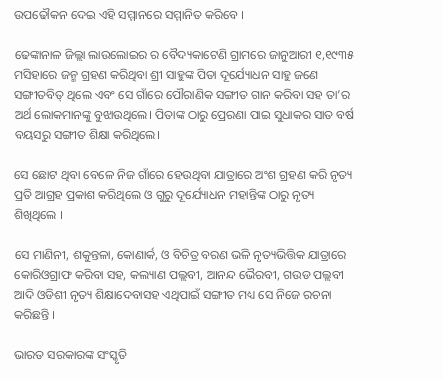ଉପଢୌକନ ଦେଇ ଏହି ସମ୍ମାନରେ ସମ୍ମାନିତ କରିବେ ।

ଢେଙ୍କାନାଳ ଜିଲ୍ଲା ଲାଉଲୋଇର ର ବୈଦ୍ୟକାଟେଣି ଗ୍ରାମରେ ଜାନୁଆରୀ ୧,୧୯୩୫ ମସିହାରେ ଜନ୍ମ ଗ୍ରହଣ କରିଥିବା ଶ୍ରୀ ସାହୁଙ୍କ ପିତା ଦୂର୍ଯ୍ୟୋଧନ ସାହୁ ଜଣେ ସଙ୍ଗୀତବିତ୍ ଥିଲେ ଏବଂ ସେ ଗାଁରେ ପୌରାଣିକ ସଙ୍ଗୀତ ଗାନ କରିବା ସହ ତା’ର ଅର୍ଥ ଲୋକମାନଙ୍କୁ ବୁଝାଉଥିଲେ। ପିତାଙ୍କ ଠାରୁ ପ୍ରେରଣା ପାଇ ସୁଧାକର ସାତ ବର୍ଷ ବୟସରୁ ସଙ୍ଗୀତ ଶିକ୍ଷା କରିଥିଲେ।

ସେ ଛୋଟ ଥିବା ବେଳେ ନିଜ ଗାଁରେ ହେଉଥିବା ଯାତ୍ରାରେ ଅଂଶ ଗ୍ରହଣ କରି ନୃତ୍ୟ ପ୍ରତି ଆଗ୍ରହ ପ୍ରକାଶ କରିଥିଲେ ଓ ଗୁରୁ ଦୂର୍ଯ୍ୟୋଧନ ମହାନ୍ତିଙ୍କ ଠାରୁ ନୃତ୍ୟ ଶିଖିଥିଲେ ।

ସେ ମାଣିନୀ, ଶକୁନ୍ତଳା, କୋଣାର୍କ, ଓ ବିଚିତ୍ର ବରଣ ଭଳି ନୃତ୍ୟଭିତ୍ତିକ ଯାତ୍ରାରେ କୋରିଓଗ୍ରାଫ କରିବା ସହ, କଲ୍ୟାଣ ପଲ୍ଲବୀ, ଆନନ୍ଦ ଭୈରବୀ, ଗଉଡ ପଲ୍ଲବୀ ଆଦି ଓଡିଶୀ ନୃତ୍ୟ ଶିକ୍ଷାଦେବାସହ ଏଥିପାଇଁ ସଙ୍ଗୀତ ମଧ୍ୟ ସେ ନିଜେ ରଚନା କରିଛନ୍ତି ।

ଭାରତ ସରକାରଙ୍କ ସଂସ୍କୃତି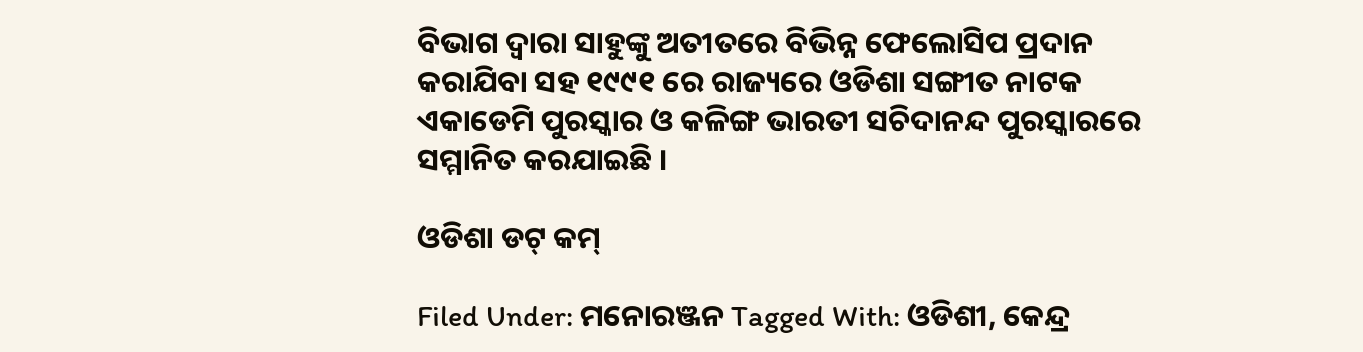ବିଭାଗ ଦ୍ଵାରା ସାହୁଙ୍କୁ ଅତୀତରେ ବିଭିନ୍ନ ଫେଲୋସିପ ପ୍ରଦାନ କରାଯିବା ସହ ୧୯୯୧ ରେ ରାଜ୍ୟରେ ଓଡିଶା ସଙ୍ଗୀତ ନାଟକ ଏକାଡେମି ପୁରସ୍କାର ଓ କଳିଙ୍ଗ ଭାରତୀ ସଚିଦାନନ୍ଦ ପୁରସ୍କାରରେ ସମ୍ମାନିତ କରଯାଇଛି ।

ଓଡିଶା ଡଟ୍ କମ୍

Filed Under: ମନୋରଞ୍ଜନ Tagged With: ଓଡିଶୀ, କେନ୍ଦ୍ର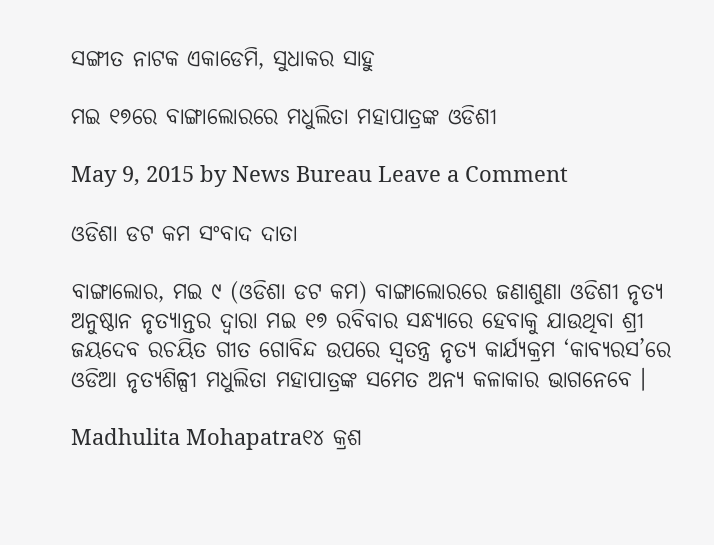ସଙ୍ଗୀତ ନାଟକ ଏକାଡେମି, ସୁଧାକର ସାହୁ

ମଇ ୧୭ରେ ବାଙ୍ଗାଲୋରରେ ମଧୁଲିତା ମହାପାତ୍ରଙ୍କ ଓଡିଶୀ

May 9, 2015 by News Bureau Leave a Comment

ଓଡିଶା ଡଟ କମ ସଂବାଦ ଦାତା

ବାଙ୍ଗାଲୋର, ମଇ ୯ (ଓଡିଶା ଡଟ କମ) ବାଙ୍ଗାଲୋରରେ ଜଣାଶୁଣା ଓଡିଶୀ ନୃତ୍ୟ ଅନୁଷ୍ଠାନ ନୃତ୍ୟାନ୍ତର ଦ୍ଵାରା ମଇ ୧୭ ରବିବାର ସନ୍ଧ୍ୟାରେ ହେବାକୁ ଯାଉଥିବା ଶ୍ରୀ ଜୟଦେବ ରଚୟିତ ଗୀତ ଗୋବିନ୍ଦ ଉପରେ ସ୍ଵତନ୍ତ୍ର ନୃତ୍ୟ କାର୍ଯ୍ୟକ୍ରମ ‘କାବ୍ୟରସ’ରେ ଓଡିଆ ନୃତ୍ୟଶିଳ୍ପୀ ମଧୁଲିତା ମହାପାତ୍ରଙ୍କ ସମେତ ଅନ୍ୟ କଳାକାର ଭାଗନେବେ ।

Madhulita Mohapatra୧୪ କ୍ରଶ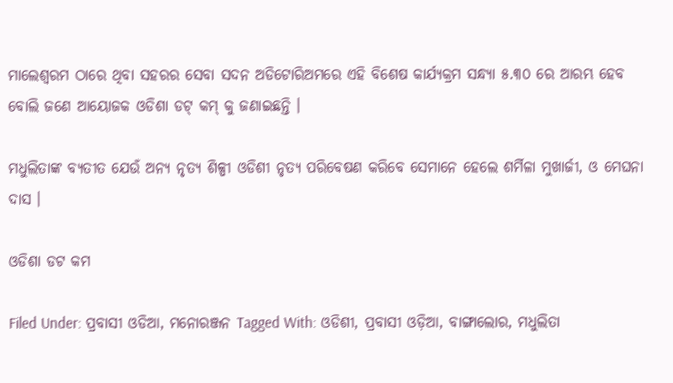ମାଲେଶ୍ଵରମ ଠାରେ ଥିବା ସହରର ସେବା ସଦନ ଅଡିଟୋରିଅମରେ ଏହି ବିଶେଷ କାର୍ଯ୍ୟକ୍ରମ ସନ୍ଧ୍ୟା ୫.୩୦ ରେ ଆରମ୍ଭ ହେବ ବୋଲି ଜଣେ ଆୟୋଜକ ଓଡିଶା ଡଟ୍ କମ୍ କୁ ଜଣାଇଛନ୍ତି ।

ମଧୁଲିତାଙ୍କ ବ୍ୟତୀତ ଯେଉଁ ଅନ୍ୟ ନୃତ୍ୟ ଶିଳ୍ପୀ ଓଡିଶୀ ନୃତ୍ୟ ପରିବେଷଣ କରିବେ ସେମାନେ ହେଲେ ଶର୍ମିଳା ମୁଖାର୍ଜୀ, ଓ ମେଘନା ଦାସ ।

ଓଡିଶା ଡଟ କମ

Filed Under: ପ୍ରବାସୀ ଓଡିଆ, ମନୋରଞ୍ଜନ Tagged With: ଓଡିଶୀ, ପ୍ରବାସୀ ଓଡ଼ିଆ, ବାଙ୍ଗାଲୋର, ମଧୁଲିତା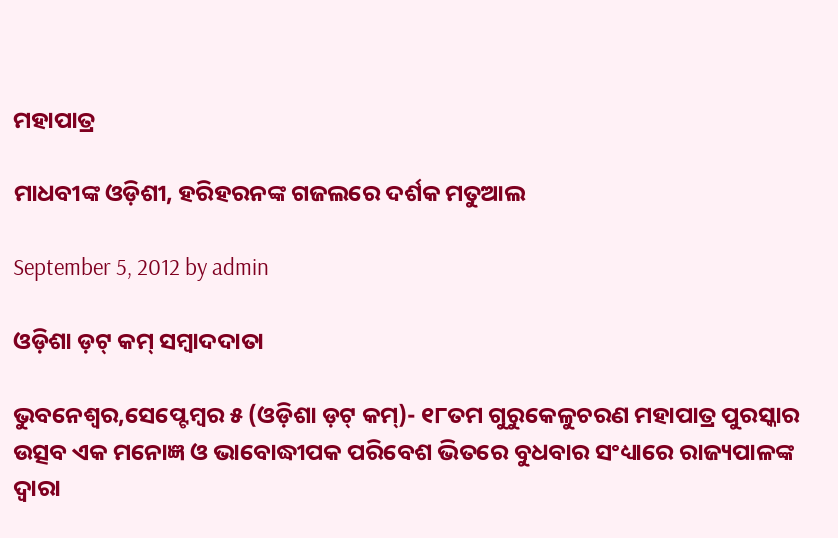ମହାପାତ୍ର

ମାଧବୀଙ୍କ ଓଡ଼ିଶୀ, ହରିହରନଙ୍କ ଗଜଲରେ ଦର୍ଶକ ମତୁଆଲ

September 5, 2012 by admin

ଓଡ଼ିଶା ଡ଼ଟ୍ କମ୍ ସମ୍ବାଦଦାତା

ଭୁବନେଶ୍ୱର,ସେପ୍ଟେମ୍ବର ୫ (ଓଡ଼ିଶା ଡ଼ଟ୍ କମ୍)- ୧୮ତମ ଗୁରୁକେଳୁଚରଣ ମହାପାତ୍ର ପୁରସ୍କାର ଉତ୍ସବ ଏକ ମନୋଜ୍ଞ ଓ ଭାବୋଦ୍ଧୀପକ ପରିବେଶ ଭିତରେ ବୁଧବାର ସଂଧ୍ୟାରେ ରାଜ୍ୟପାଳଙ୍କ ଦ୍ୱାରା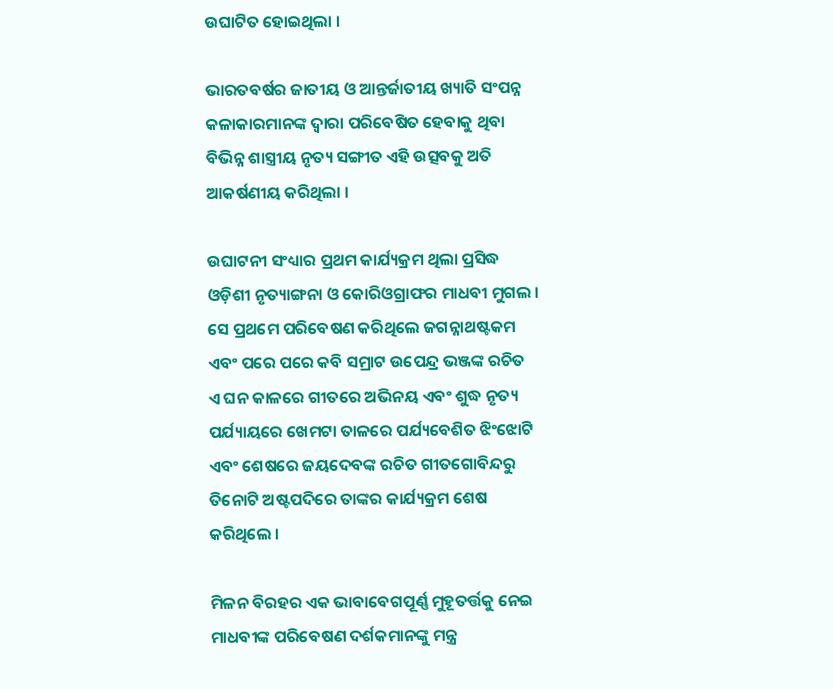ଉଘାଟିତ ହୋଇଥିଲା ।

ଭାରତବର୍ଷର ଜାତୀୟ ଓ ଆନ୍ତର୍ଜାତୀୟ ଖ୍ୟାତି ସଂପନ୍ନ କଳାକାରମାନଙ୍କ ଦ୍ୱାରା ପରିବେଷିତ ହେବାକୁ ଥିବା ବିଭିନ୍ନ ଶାସ୍ତ୍ରୀୟ ନୃତ୍ୟ ସଙ୍ଗୀତ ଏହି ଉତ୍ସବକୁ ଅତି ଆକର୍ଷଣୀୟ କରିଥିଲା ।

ଉଘାଟନୀ ସଂଧ୍ୟାର ପ୍ରଥମ କାର୍ଯ୍ୟକ୍ରମ ଥିଲା ପ୍ରସିଦ୍ଧ ଓଡ଼ିଶୀ ନୃତ୍ୟାଙ୍ଗନା ଓ କୋରିଓଗ୍ରାଫର ମାଧବୀ ମୁଗଲ । ସେ ପ୍ରଥମେ ପରିବେଷଣ କରିଥିଲେ ଜଗନ୍ନାଥଷ୍ଟକମ ଏବଂ ପରେ ପରେ କବି ସମ୍ରାଟ ଉପେନ୍ଦ୍ର ଭଞ୍ଜଙ୍କ ରଚିତ ଏ ଘନ କାଳରେ ଗୀତରେ ଅଭିନୟ ଏବଂ ଶୁଦ୍ଧ ନୃତ୍ୟ ପର୍ଯ୍ୟାୟରେ ଖେମଟା ତାଳରେ ପର୍ଯ୍ୟବେଶିତ ଝିଂଝୋଟି ଏବଂ ଶେଷରେ ଜୟଦେବଙ୍କ ରଚିତ ଗୀତଗୋବିନ୍ଦରୁ ତିନୋଟି ଅଷ୍ଟପଦିରେ ତାଙ୍କର କାର୍ଯ୍ୟକ୍ରମ ଶେଷ କରିଥିଲେ ।

ମିଳନ ବିରହର ଏକ ଭାବାବେଗପୂର୍ଣ୍ଣ ମୁହୂତର୍ତ୍ତକୁ ନେଇ ମାଧବୀଙ୍କ ପରିବେଷଣ ଦର୍ଶକମାନଙ୍କୁ ମନ୍ତ୍ର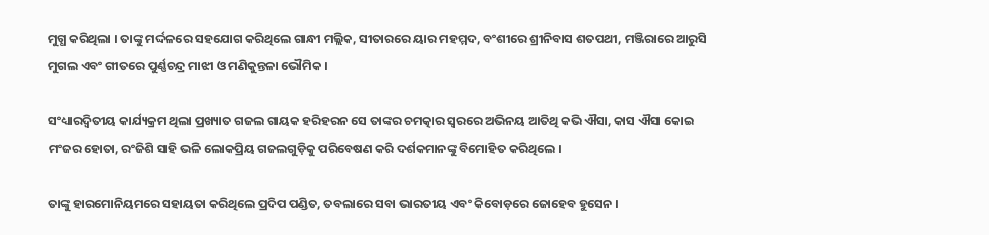ମୁଗ୍ଧ କରିଥିଲା । ତାଙ୍କୁ ମର୍ଦ୍ଦଳରେ ସହଯୋଗ କରିଥିଲେ ଗାନ୍ଧୀ ମଲ୍ଲିକ, ସୀତାରରେ ୟାର ମହମ୍ମଦ, ବଂଶୀରେ ଶ୍ରୀନିବାସ ଶତପଥୀ, ମଞ୍ଜିରାରେ ଆରୁସି ମୁଗଲ ଏବଂ ଗୀତରେ ପୁର୍ଣ୍ଣଚନ୍ଦ୍ର ମାଝୀ ଓ ମଣିକୁନ୍ତଳା ଭୌମିକ ।

ସଂଧ୍ୟାରଦ୍ୱିତୀୟ କାର୍ଯ୍ୟକ୍ରମ ଥିଲା ପ୍ରଖ୍ୟାତ ଗଜଲ ଗାୟକ ହରିହରନ ସେ ତାଙ୍କର ଚମତ୍କାର ସ୍ୱରରେ ଅଭିନୟ ଆତିଥି କଭି ଐସା, କାସ ଐସା କୋଇ ମଂଜର ହୋତା, ରଂଜିଶି ସାହି ଭଳି ଲୋକପ୍ରିୟ ଗଜଲଗୁଡ଼ିକୁ ପରିବେଷଣ କରି ଦର୍ଶକମାନଙ୍କୁ ବିମୋହିତ କରିଥିଲେ ।

ତାଙ୍କୁ ହାରମୋନିୟମରେ ସହାୟତା କରିଥିଲେ ପ୍ରଦିପ ପଣ୍ଡିତ, ତବଲାରେ ସବା ଭାରତୀୟ ଏବଂ କିବୋଡ଼ରେ ଜୋହେବ ହୁସେନ ।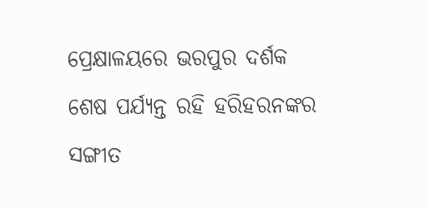ପ୍ରେକ୍ଷାଳୟରେ ଭରପୁର ଦର୍ଶକ ଶେଷ ପର୍ଯ୍ୟନ୍ତ ରହି ହରିହରନଙ୍କର ସଙ୍ଗୀତ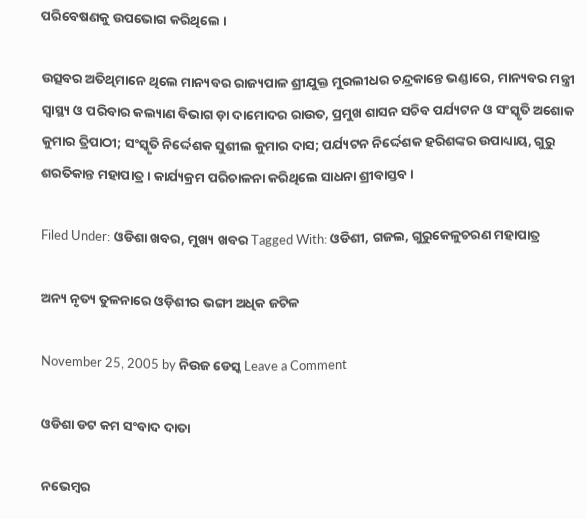ପରିବେଷଣକୁ ଉପଭୋଗ କରିଥିଲେ ।

ଉତ୍ସବର ଅତିଥିମାନେ ଥିଲେ ମାନ୍ୟବର ରାଜ୍ୟପାଳ ଶ୍ରୀଯୁକ୍ତ ମୁରଲୀଧର ଚନ୍ଦ୍ରକାନ୍ତେ ଭଣ୍ଡାରେ, ମାନ୍ୟବର ମନ୍ତ୍ରୀ ସ୍ୱାସ୍ଥ୍ୟ ଓ ପରିବାର କଲ୍ୟାଣ ବିଭାଗ ଡ଼ା ଦାମୋଦର ରାଉତ, ପ୍ରମୁଖ ଶାସନ ସଚିବ ପର୍ଯ୍ୟଟନ ଓ ସଂସ୍କୃତି ଅଶୋକ କୁମାର ତ୍ରିପାଠୀ; ସଂସ୍କୃତି ନିର୍ଦ୍ଦେଶକ ସୁଶୀଲ କୁମାର ଦାସ; ପର୍ଯ୍ୟଟନ ନିର୍ଦ୍ଦେଶକ ହରିଶଙ୍କର ଉପାଧ୍ୟାୟ, ଗୁରୁ ଶରତିକାନ୍ତ ମହାପାତ୍ର । କାର୍ଯ୍ୟକ୍ରମ ପରିଚାଳନା କରିଥିଲେ ସାଧନା ଶ୍ରୀବାସ୍ତବ ।

Filed Under: ଓଡିଶା ଖବର, ମୁଖ୍ୟ ଖବର Tagged With: ଓଡିଶୀ, ଗଜଲ, ଗୁରୁକେଳୁଚରଣ ମହାପାତ୍ର

ଅନ୍ୟ ନୃତ୍ୟ ତୁଳନାରେ ଓଡ଼ିଶୀର ଭଙ୍ଗୀ ଅଧିକ ଜଟିଳ

November 25, 2005 by ନିଉଜ ଡେସ୍କ Leave a Comment

ଓଡିଶା ଡଟ କମ ସଂବାଦ ଦାତା

ନଭେମ୍ବର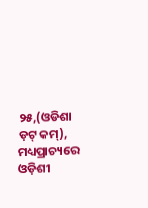୨୫,(ଓଡିଶା ଡ଼ଟ୍ କମ୍), ମଧ୍ୟପ୍ରାଚ୍ୟରେ ଓଡ଼ିଶୀ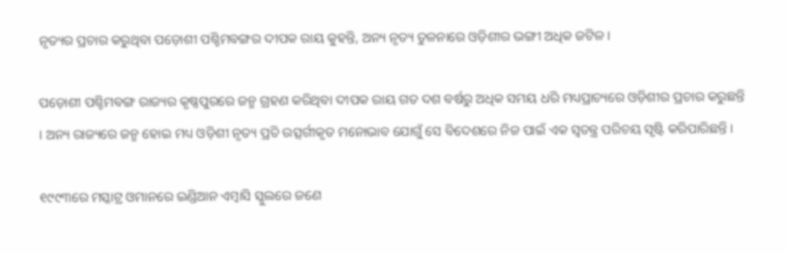ନୃତ୍ୟର ପ୍ରଚାର କରୁଥିବା ପଡ଼ୋଶୀ ପଶ୍ଚିମବଙ୍ଗର ଦୀପକ ରାୟ କୁହନ୍ତି, ଅନ୍ୟ ନୃତ୍ୟ ତୁଳନାରେ ଓଡ଼ିଶୀର ଭଙ୍ଗୀ ଅଧିକ ଜଟିଳ।

ପଡ଼ୋଶୀ ପଶ୍ଚିମବଙ୍ଗ ରାଜ୍ୟର କୃଷ୍ଣପୁରରେ ଜନ୍ମ ଗ୍ରହଣ କରିଥିବା ଦୀପକ ରାୟ ଗତ ଦଶ ବର୍ଷରୁ ଅଧିକ ସମୟ ଧରି ମଧ୍ୟପ୍ରାଚ୍ୟରେ ଓଡ଼ିଶୀର ପ୍ରଚାର କରୁଛନ୍ତି । ଅନ୍ୟ ରାଜ୍ୟରେ ଜନ୍ମ ହୋଇ ମଧ୍ୟ ଓଡ଼ିଶୀ ନୃତ୍ୟ ପ୍ରତି ଉତ୍ସର୍ଗୀକୃତ ମନୋଭାବ ଯୋଗୁଁ ସେ ବିଦେଶରେ ନିଜ ପାଇଁ ଏକ ସ୍ୱତନ୍ତ୍ର ପରିଚୟ ସୃଷ୍ଟି କରିପାରିଛନ୍ତି ।

୧୯୯୩ରେ ମସ୍କାଟ୍ର ଓମାନରେ ଇଣ୍ଡିଆନ ଏମ୍ବାସି ସ୍କୁଲରେ ଜଣେ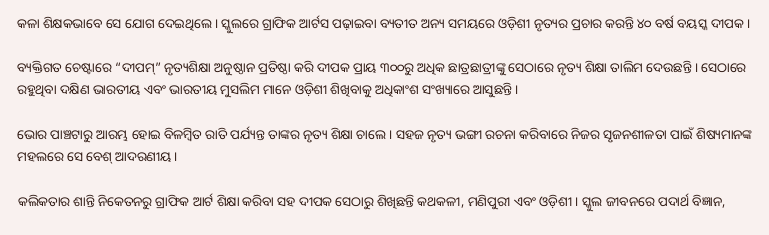କଳା ଶିକ୍ଷକଭାବେ ସେ ଯୋଗ ଦେଇଥିଲେ । ସ୍କୁଲରେ ଗ୍ରାଫିକ ଆର୍ଟସ ପଢ଼ାଇବା ବ୍ୟତୀତ ଅନ୍ୟ ସମୟରେ ଓଡ଼ିଶୀ ନୃତ୍ୟର ପ୍ରଚାର କରନ୍ତି ୪୦ ବର୍ଷ ବୟସ୍କ ଦୀପକ ।

ବ୍ୟକ୍ତିଗତ ଚେଷ୍ଟାରେ “ଦୀପମ୍” ନୃତ୍ୟଶିକ୍ଷା ଅନୁଷ୍ଠାନ ପ୍ରତିଷ୍ଠା କରି ଦୀପକ ପ୍ରାୟ ୩୦୦ରୁ ଅଧିକ ଛାତ୍ରଛାତ୍ରୀଙ୍କୁ ସେଠାରେ ନୃତ୍ୟ ଶିକ୍ଷା ତାଲିମ ଦେଉଛନ୍ତି । ସେଠାରେ ରହୁଥିବା ଦକ୍ଷିଣ ଭାରତୀୟ ଏବଂ ଭାରତୀୟ ମୁସଲିମ ମାନେ ଓଡ଼ିଶୀ ଶିଖିବାକୁ ଅଧିକାଂଶ ସଂଖ୍ୟାରେ ଆସୁଛନ୍ତି ।

ଭୋର ପାଞ୍ଚଟାରୁ ଆରମ୍ଭ ହୋଇ ବିଳମ୍ବିତ ରାତି ପର୍ଯ୍ୟନ୍ତ ତାଙ୍କର ନୃତ୍ୟ ଶିକ୍ଷା ଚାଲେ । ସହଜ ନୃତ୍ୟ ଭଙ୍ଗୀ ରଚନା କରିବାରେ ନିଜର ସୃଜନଶୀଳତା ପାଇଁ ଶିଷ୍ୟମାନଙ୍କ ମହଲରେ ସେ ବେଶ୍ ଆଦରଣୀୟ ।

କଲିକତାର ଶାନ୍ତି ନିକେତନରୁ ଗ୍ରାଫିକ ଆର୍ଟ ଶିକ୍ଷା କରିବା ସହ ଦୀପକ ସେଠାରୁ ଶିଖିଛନ୍ତି କଥକଳୀ, ମଣିପୁରୀ ଏବଂ ଓଡ଼ିଶୀ । ସ୍କୁଲ ଜୀବନରେ ପଦାର୍ଥ ବିଜ୍ଞାନ,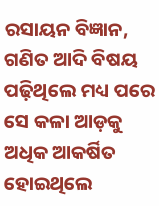ରସାୟନ ବିଜ୍ଞାନ, ଗଣିତ ଆଦି ବିଷୟ ପଢ଼ିଥିଲେ ମଧ୍ୟ ପରେ ସେ କଳା ଆଡ଼କୁ ଅଧିକ ଆକର୍ଷିତ ହୋଇଥିଲେ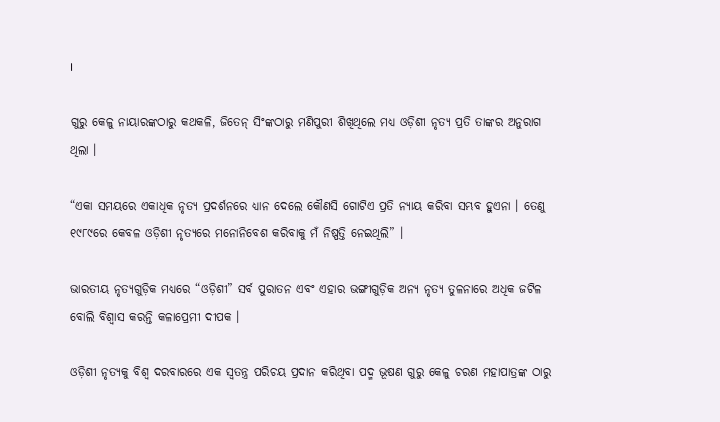।

ଗୁରୁ କେଳୁ ନାୟାରଙ୍କଠାରୁ କଥକଳି, ଜିତେନ୍ ସିଂଙ୍କଠାରୁ ମଣିପୁରୀ ଶିଖିଥିଲେ ମଧ୍ୟ ଓଡ଼ିଶୀ ନୃତ୍ୟ ପ୍ରତି ତାଙ୍କର ଅନୁରାଗ ଥିଲା ।

“ଏକା ସମୟରେ ଏକାଧିକ ନୃତ୍ୟ ପ୍ରଦର୍ଶନରେ ଧ୍ୟାନ ଦେଲେ କୌଣସି ଗୋଟିଏ ପ୍ରତି ନ୍ୟାୟ କରିବା ସମ୍ଭବ ହୁଏନା । ତେଣୁ ୧୯୮୯ରେ କେବଳ ଓଡ଼ିଶୀ ନୃତ୍ୟରେ ମନୋନିବେଶ କରିବାକୁ ମଁ ନିଷ୍ପତ୍ତି ନେଇଥିଲି” ।

ଭାରତୀୟ ନୃତ୍ୟଗୁଡ଼ିକ ମଧ୍ୟରେ “ଓଡ଼ିଶୀ” ସର୍ବ ପୁରାତନ ଏବଂ ଏହାର ଭଙ୍ଗୀଗୁଡ଼ିକ ଅନ୍ୟ ନୃତ୍ୟ ତୁଳନାରେ ଅଧିକ ଜଟିଳ ବୋଲି ବିଶ୍ୱାସ କରନ୍ତି କଳାପ୍ରେମୀ ଦୀପକ ।

ଓଡ଼ିଶୀ ନୃତ୍ୟକୁ ବିଶ୍ୱ ଦରବାରରେ ଏକ ସ୍ୱତନ୍ତ୍ର ପରିଚୟ ପ୍ରଦାନ କରିଥିବା ପଦ୍ମ ଭୂଷଣ ଗୁରୁ କେଳୁ ଚରଣ ମହାପାତ୍ରଙ୍କ ଠାରୁ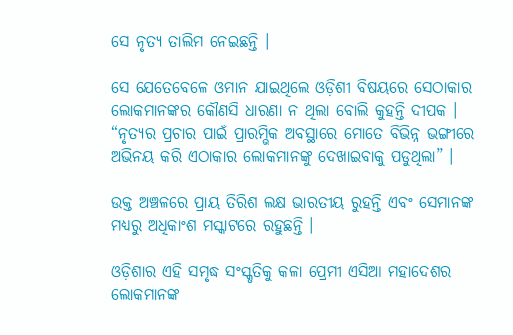ସେ ନୃତ୍ୟ ତାଲିମ ନେଇଛନ୍ତି ।

ସେ ଯେତେବେଳେ ଓମାନ ଯାଇଥିଲେ ଓଡ଼ିଶୀ ବିଷୟରେ ସେଠାକାର ଲୋକମାନଙ୍କର କୌଣସି ଧାରଣା ନ ଥିଲା ବୋଲି କୁହନ୍ତି ଦୀପକ । “ନୃତ୍ୟର ପ୍ରଚାର ପାଇଁ ପ୍ରାରମ୍ଭିକ ଅବସ୍ଥାରେ ମୋତେ ବିଭିନ୍ନ ଭଙ୍ଗୀରେ ଅଭିନୟ କରି ଏଠାକାର ଲୋକମାନଙ୍କୁ ଦେଖାଇବାକୁ ପଡୁଥିଲା” ।

ଉକ୍ତ ଅଞ୍ଚଳରେ ପ୍ରାୟ ତିରିଶ ଲକ୍ଷ ଭାରତୀୟ ରୁହନ୍ତି ଏବଂ ସେମାନଙ୍କ ମଧ୍ୟରୁ ଅଧିକାଂଶ ମସ୍କାଟରେ ରହୁଛନ୍ତି ।

ଓଡ଼ିଶାର ଏହି ସମୃଦ୍ଧ ସଂସ୍କୃତିକୁ କଳା ପ୍ରେମୀ ଏସିଆ ମହାଦେଶର ଲୋକମାନଙ୍କ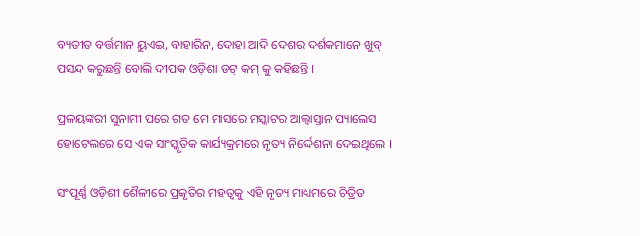ବ୍ୟତୀତ ବର୍ତ୍ତମାନ ୟୁଏଇ, ବାହାରିନ, ଦୋହା ଆଦି ଦେଶର ଦର୍ଶକମାନେ ଖୁବ୍ ପସନ୍ଦ କରୁଛନ୍ତି ବୋଲି ଦୀପକ ଓଡ଼ିଶା ଡଟ୍ କମ୍ କୁ କହିଛନ୍ତି ।

ପ୍ରଳୟଙ୍କରୀ ସୁନାମୀ ପରେ ଗତ ମେ ମାସରେ ମସ୍କାଟର ଆଲ୍ବାସ୍ତାନ ପ୍ୟାଲେସ ହୋଟେଲରେ ସେ ଏକ ସାଂସ୍କୃତିକ କାର୍ଯ୍ୟକ୍ରମରେ ନୃତ୍ୟ ନିର୍ଦ୍ଦେଶନା ଦେଇଥିଲେ ।

ସଂପୂର୍ଣ୍ଣ ଓଡ଼ିଶୀ ଶୈଳୀରେ ପ୍ରକୃତିର ମହତ୍ୱକୁ ଏହି ନୃତ୍ୟ ମାଧ୍ୟମରେ ଚିତ୍ରିତ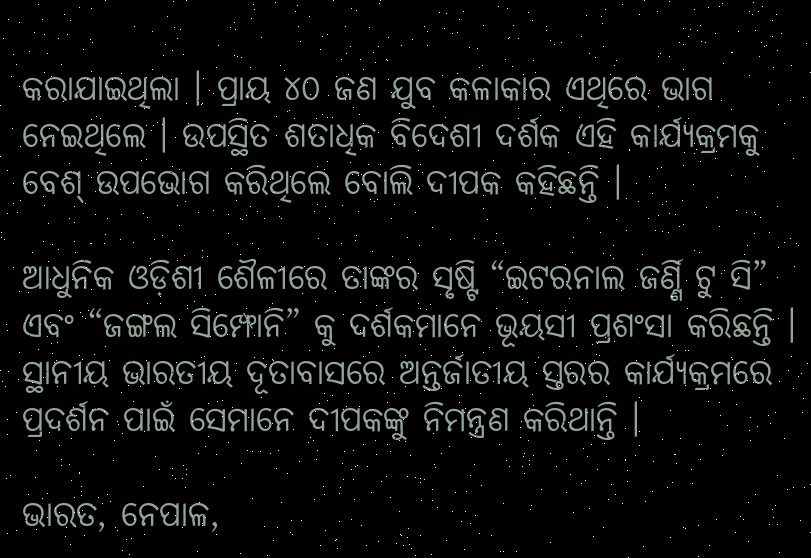କରାଯାଇଥିଲା । ପ୍ରାୟ ୪୦ ଜଣ ଯୁବ କଳାକାର ଏଥିରେ ଭାଗ ନେଇଥିଲେ । ଉପସ୍ଥିତ ଶତାଧିକ ବିଦେଶୀ ଦର୍ଶକ ଏହି କାର୍ଯ୍ୟକ୍ରମକୁ ବେଶ୍ ଉପଭୋଗ କରିଥିଲେ ବୋଲି ଦୀପକ କହିଛନ୍ତି ।

ଆଧୁନିକ ଓଡ଼ିଶୀ ଶୈଳୀରେ ତାଙ୍କର ସୃଷ୍ଟି “ଇଟରନାଲ ଜର୍ଣ୍ଣି ଟୁ ସି” ଏବଂ “ଜଙ୍ଗଲ ସିମ୍ଫୋନି” କୁ ଦର୍ଶକମାନେ ଭୂୟସୀ ପ୍ରଶଂସା କରିଛନ୍ତି । ସ୍ଥାନୀୟ ଭାରତୀୟ ଦୂତାବାସରେ ଅନ୍ତର୍ଜାତୀୟ ସ୍ତରର କାର୍ଯ୍ୟକ୍ରମରେ ପ୍ରଦର୍ଶନ ପାଇଁ ସେମାନେ ଦୀପକଙ୍କୁ ନିମନ୍ତ୍ରଣ କରିଥାନ୍ତି ।

ଭାରତ, ନେପାଳ,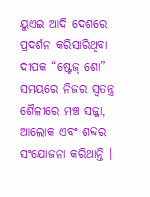ୟୁଏଇ ଆଦି ଦେଶରେ ପ୍ରଦର୍ଶନ କରିସାରିଥିବା ଦୀପକ “ଷ୍ଟେଜ୍ ଶୋ” ସମୟରେ ନିଜର ସ୍ୱତନ୍ତ୍ର ଶୈଳୀରେ ମଞ୍ଚ ସଜ୍ଜା, ଆଲୋକ ଏବଂ ଶବ୍ଦର ସଂଯୋଜନା କରିଥାନ୍ତି ।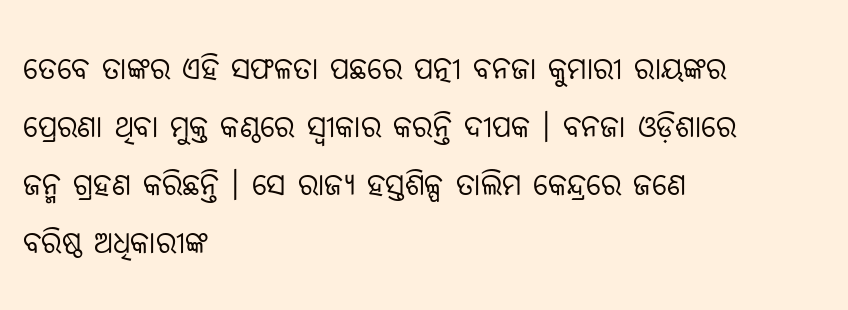ତେବେ ତାଙ୍କର ଏହି ସଫଳତା ପଛରେ ପତ୍ନୀ ବନଜା କୁମାରୀ ରାୟଙ୍କର ପ୍ରେରଣା ଥିବା ମୁକ୍ତ କଣ୍ଠରେ ସ୍ୱୀକାର କରନ୍ତି ଦୀପକ । ବନଜା ଓଡ଼ିଶାରେ ଜନ୍ମ ଗ୍ରହଣ କରିଛନ୍ତି । ସେ ରାଜ୍ୟ ହସ୍ତଶିଳ୍ପ ତାଲିମ କେନ୍ଦ୍ରରେ ଜଣେ ବରିଷ୍ଠ ଅଧିକାରୀଙ୍କ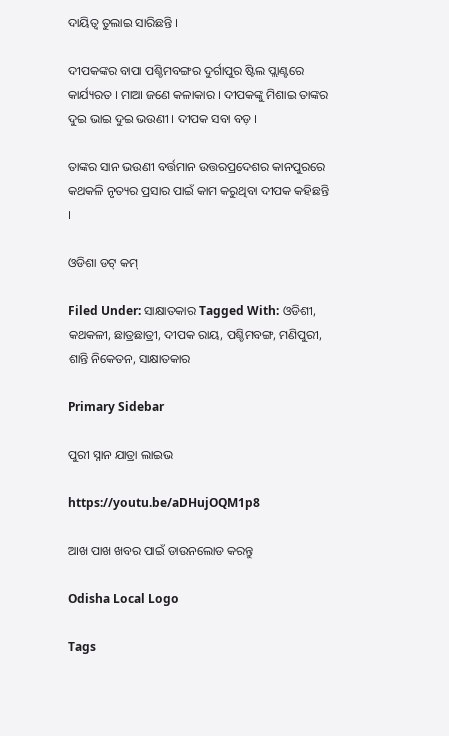ଦାୟିତ୍ୱ ତୁଲାଇ ସାରିଛନ୍ତି ।

ଦୀପକଙ୍କର ବାପା ପଶ୍ଚିମବଙ୍ଗର ଦୁର୍ଗାପୁର ଷ୍ଟିଲ ପ୍ଲାଣ୍ଟରେ କାର୍ଯ୍ୟରତ । ମାଆ ଜଣେ କଳାକାର । ଦୀପକଙ୍କୁ ମିଶାଇ ତାଙ୍କର ଦୁଇ ଭାଇ ଦୁଇ ଭଉଣୀ । ଦୀପକ ସବା ବଡ଼ ।

ତାଙ୍କର ସାନ ଭଉଣୀ ବର୍ତ୍ତମାନ ଉତ୍ତରପ୍ରଦେଶର କାନପୁରରେ କଥକଳି ନୃତ୍ୟର ପ୍ରସାର ପାଇଁ କାମ କରୁଥିବା ଦୀପକ କହିଛନ୍ତି ।

ଓଡିଶା ଡଟ୍ କମ୍

Filed Under: ସାକ୍ଷାତକାର Tagged With: ଓଡିଶୀ, କଥକଳୀ, ଛାତ୍ରଛାତ୍ରୀ, ଦୀପକ ରାୟ, ପଶ୍ଚିମବଙ୍ଗ, ମଣିପୁରୀ, ଶାନ୍ତି ନିକେତନ, ସାକ୍ଷାତକାର

Primary Sidebar

ପୁରୀ ସ୍ନାନ ଯାତ୍ରା ଲାଇଭ

https://youtu.be/aDHujOQM1p8

ଆଖ ପାଖ ଖବର ପାଇଁ ଡାଉନଲୋଡ କରନ୍ତୁ

Odisha Local Logo

Tags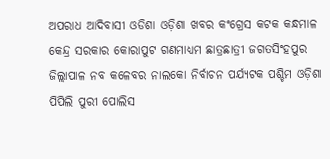ଅପରାଧ ଆଦିବାସୀ ଓଡିଶା ଓଡ଼ିଶା ଖବର କଂଗ୍ରେସ କଟକ କନ୍ଧମାଳ କେନ୍ଦ୍ର ସରକାର କୋରାପୁଟ ଗଣମାଧ୍ୟମ ଛାତ୍ରଛାତ୍ରୀ ଜଗତସିଂହପୁର ଜିଲ୍ଲାପାଳ ନବ କଳେବର ନାଲକୋ ନିର୍ବାଚନ ପର୍ଯ୍ୟଟକ ପଶ୍ଚିମ ଓଡ଼ିଶା ପିପିଲି ପୁରୀ ପୋଲିସ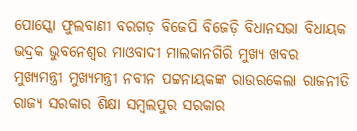ପୋସ୍କୋ ଫୁଲବାଣୀ ବରଗଡ଼ ବିଜେପି ବିଜେଡ଼ି ବିଧାନସଭା ବିଧାୟକ ଭଦ୍ରକ ଭୁବନେଶ୍ୱର ମାଓବାଦୀ ମାଲକାନଗିରି ମୁଖ୍ୟ ଖବର ମୁଖ୍ୟମନ୍ତ୍ରୀ ମୁଖ୍ୟମନ୍ତ୍ରୀ ନବୀନ ପଟ୍ଟନାୟକଙ୍କ ରାଉରକେଲା ରାଜନୀତି ରାଜ୍ୟ ସରକାର ଶିକ୍ଷା ସମ୍ବଲପୁର ସରକାର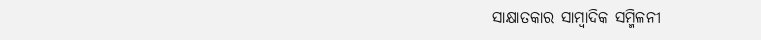ସାକ୍ଷାତକାର ସାମ୍ବାଦିକ ସମ୍ମିଳନୀ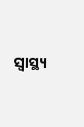ସ୍ୱାସ୍ଥ୍ୟ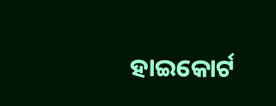ହାଇକୋର୍ଟ